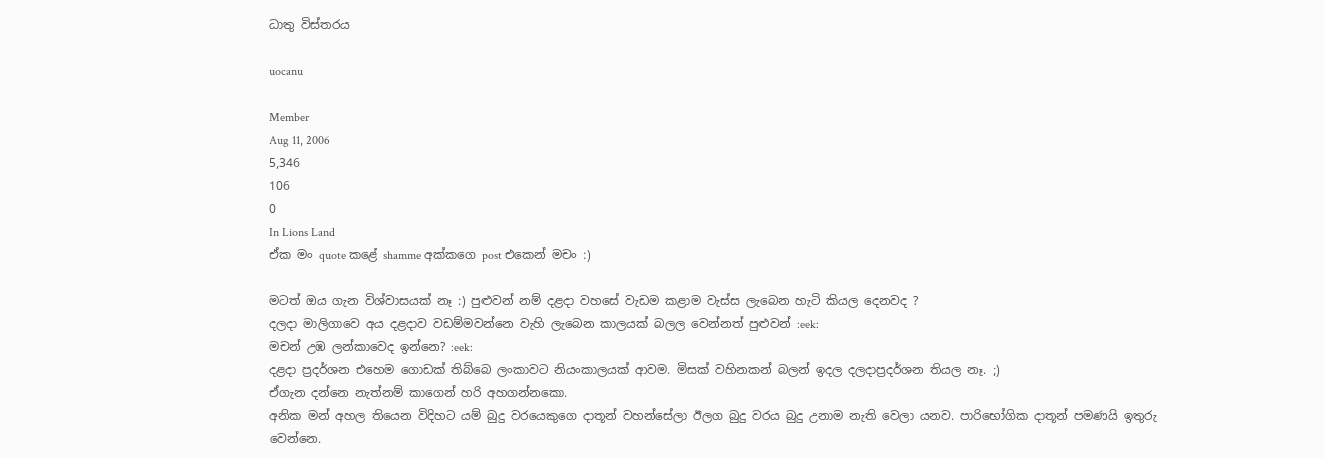ධාතු විස්තරය

uocanu

Member
Aug 11, 2006
5,346
106
0
In Lions Land
ඒක මං quote කළේ shamme අක්කගෙ post එකෙන් මචං :)

මටත් ඔය ගැන විශ්වාසයක් නෑ :) පුළුවන් නම් දළදා වහසේ වැඩම කළාම වැස්ස ලැබෙන හැටි කියල දෙනවද ?
දලදා මාලිගාවෙ අය දළදාව වඩම්මවන්නෙ වැහි ලැබෙන කාලයක් බලල වෙන්නත් පුළුවන් :eek:
මචන් උඹ ලන්කාවෙද ඉන්නෙ? :eek:
දළදා ප්‍රදර්ශන එහෙම ගොඩක් තිබ්බෙ ලංකාවට නියංකාලයක් ආවම. මිසක් වහිනකන් බලන් ඉදල දලදාප්‍රදර්ශන තියල නෑ. ;)
ඒගැන දන්නෙ නැත්නම් කාගෙන් හරි අහගන්නකො.
අනික මන් අහල තියෙන විදිහට යම් බුදු වරයෙකුගෙ දාතූන් වහන්සේලා ඊලග බුදු වරය බුදු උනාම නැති වෙලා යනව. පාරිභෝගික දාතූන් පමණයි ඉතුරු වෙන්නෙ.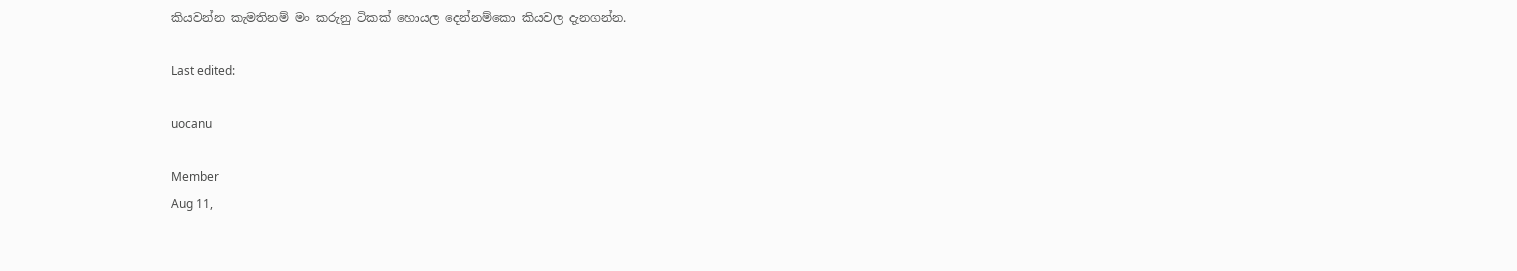කියවන්න කැමතිනම් මං කරුනු ටිකක් හොයල දෙන්නම්කො කියවල දැනගන්න.

Last edited:

uocanu

Member
Aug 11,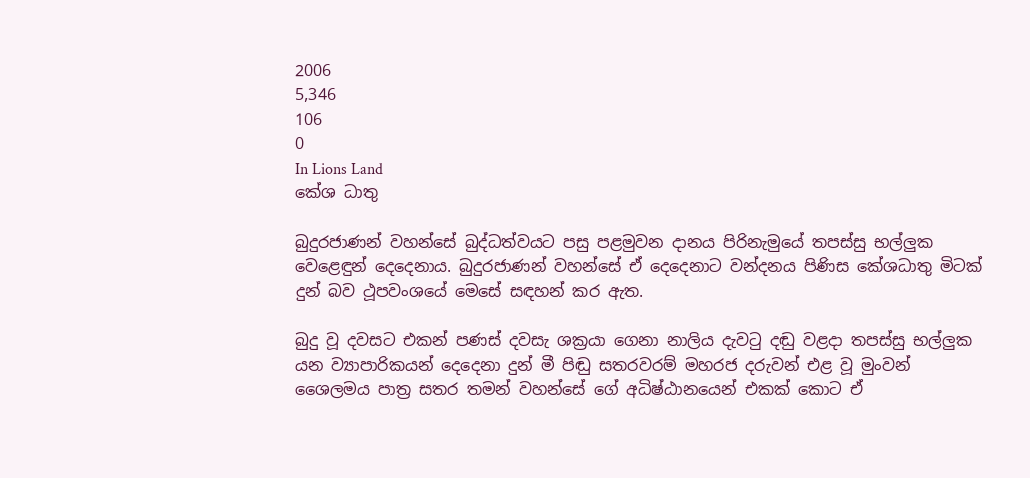2006
5,346
106
0
In Lions Land
කේශ ධාතු

බුදුරජාණන් වහන්සේ බුද්ධත්වයට පසු පළමුවන දානය පිරිනැමුයේ තපස්සු භල්ලුක වෙළෙඳුන් දෙදෙනාය. බුදුරජාණන් වහන්සේ ඒ දෙදෙනාට වන්දනය පිණිස කේශධාතු මිටක් දුන් බව ථූපවංශයේ මෙසේ සඳහන් කර ඇත.

බුදු වූ දවසට එකන් පණස් දවසැ ශක්‍රයා ගෙනා නාලිය දැවටු දඬු වළදා තපස්සු භල්ලුක යන ව්‍යාපාරිකයන් දෙදෙනා දුන් මී පිඬු සතරවරම් මහරජ දරුවන් එළ වූ මුංවන් ශෛලමය පාත්‍ර සතර තමන් වහන්සේ ගේ අධිෂ්ඨානයෙන් එකක් කොට ඒ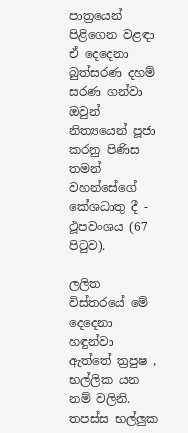පාත්‍රයෙන් පිළිගෙන වළඳා ඒ දෙදෙනා බුත්සරණ දහම් සරණ ගන්වා ඔවුන් නිත්‍යයෙන් පූජා කරනු පිණිස තමන් වහන්සේගේ කේශධාතු දී - ථූපවංශය (67 පිටුව).

ලලිත විස්තරයේ මේ දෙදෙනා හඳුන්වා ඇත්තේ ත්‍රපුෂ , භල්ලික යන නම් වලිනි. තපස්ස භල්ලුක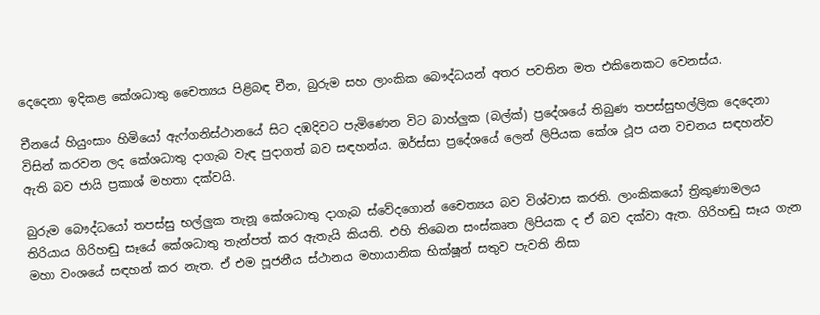දෙදෙනා ඉදිකළ කේශධාතු චෛත්‍යය පිළිබඳ චීන, බුරුම සහ ලාංකික බෞද්ධයන් අතර පවතින මත එකිනෙකට වෙනස්ය.

චීනයේ හියුංසාං හිමියෝ ඇෆ්ගනිස්ථානයේ සිට දඹදිවට පැමිණෙන විට බාහ්ලුක (බල්ක්) ප්‍රදේශයේ තිබුණ තපස්සුභල්ලික දෙදෙනා විසින් කරවන ලද කේශධාතු දාගැබ වැඳ පුදාගත් බව සඳහන්ය. ඔර්ස්සා ප්‍රදේශයේ ලෙන් ලිපියක කේශ ථූප යන වචනය සඳහන්ව ඇති බව ජායි ප්‍රකාශ් මහතා දක්වයි.

බුරුම බෞද්ධයෝ තපස්සු භල්ලුක තැනූ කේශධාතු දාගැබ ස්වේදගොන් චෛත්‍යය බව විශ්වාස කරති. ලාංකිකයෝ ත්‍රිකුණාමලය තිරියාය ගිරිහඬු සෑයේ කේශධාතු තැන්පත් කර ඇතැයි කියති. එහි තිබෙන සංස්කෘත ලිපියක ද ඒ බව දක්වා ඇත. ගිරිහඬු සෑය ගැන මහා වංශයේ සඳහන් කර නැත. ඒ එම පූජනීය ස්ථානය මහායානික භික්ෂූන් සතුව පැවති නිසා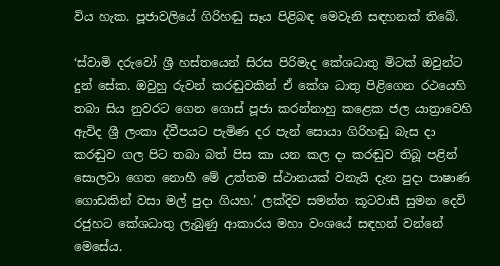විය හැක. පූජාවලියේ ගිරිහඬු සෑය පිළිබඳ මෙවැනි සඳහනක් තිබේ.

‘ස්වාමි දරුවෝ ශ්‍රී හස්තයෙන් සිරස පිරිමැද කේශධාතු මිටක් ඔවුන්ට දුන් සේක. ඔවුහු රුවන් කරඬුවකින් ඒ කේශ ධාතු පිළිගෙන රථයෙහි තබා සිය නුවරට ගෙන ගොස් පූජා කරන්නාහු කළෙක ජල යාත්‍රාවෙහි ඇවිද ශ්‍රී ලංකා ද්වීපයට පැමිණ දර පැන් සොයා ගිරිහඬු බැස දා කරඬුව ගල පිට තබා බත් පිස කා යන කල දා කරඬුව තිබූ පළින් සොලවා ගෙත නොහී මේ උත්තම ස්ථානයක් වනැයි දැන පුදා පාෂාණ ගොඩකින් වසා මල් පුදා ගියහ.’ ලක්දිව සමන්ත කූටවාසී සුමන දෙවි රජුහට කේශධාතු ලැබුණු ආකාරය මහා වංශයේ සඳහන් වන්නේ මෙසේය.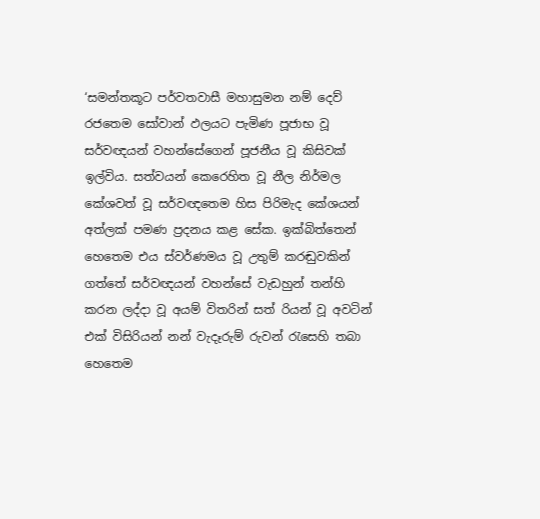‘සමන්තකූට පර්වතවාසී මහාසුමන නම් දෙව් රජතෙම සෝවාන් ඵලයට පැමිණ පූජාභ වූ සර්වඥයන් වහන්සේගෙන් පූජනීය වූ කිසිවක් ඉල්විය. සත්වයන් කෙරෙහිත වූ නීල නිර්මල කේශවත් වූ සර්වඥතෙම හිස පිරිමැද කේශයන් අත්ලක් පමණ ප්‍රදනය කළ සේක. ඉක්බිත්තෙන් හෙතෙම එය ස්වර්ණමය වූ උතුම් කරඬුවකින් ගත්තේ සර්වඥයන් වහන්සේ වැඩහුන් තන්හි කරන ලද්දා වූ අයම් විතරින් සත් රියන් වූ අවටින් එක් විසිරියන් නන් වැදෑරුම් රුවන් රැසෙහි තබා හෙතෙම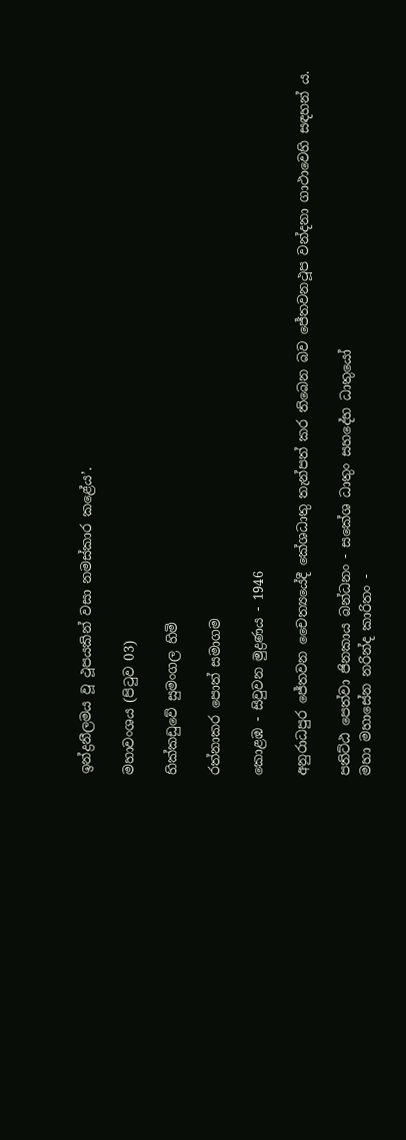ඉන්ද්‍රනීලමය වූ ථූපයකින් වසා නමස්කාර කළේය’.

මහාවංශය (පිටුව 03)

හික්කඩුවේ සුමංගල හිමි

රත්නාකර පොත් සමාගම

කොළඹ - සිවුවන මුද්‍රණය - 1946

අනුරාධපුර ජේතවන චෛත්‍යයේදී කේශධාතු තැන්පත් කර තිබෙන බව ජේතවනථූප වන්දනා ගාථාවෙහි සඳහන් ය.

පතිට්ඨ පෙත්වා ජිනකාය බන්ධනං - සකේශ ධාතුං සහදේහ ධාතුයෝ
මහා මහාසේන නරින්ද කාරිතං -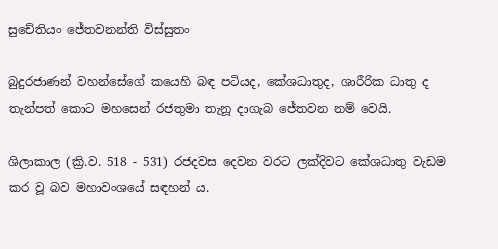සුචේතියං ජේතවනන්ති විස්සුතං

බුදුරජාණන් වහන්සේගේ කයෙහි බඳ පටියද, කේශධාතුද, ශාරීරික ධාතු ද තැන්පත් කොට මහසෙන් රජතුමා තැනූ දාගැබ ජේතවන නම් වෙයි.

ශිලාකාල (ක්‍රි.ව. 518 - 531) රජදවස දෙවන වරට ලක්දිවට කේශධාතු වැඩම කර වූ බව මහාවංශයේ සඳහන් ය.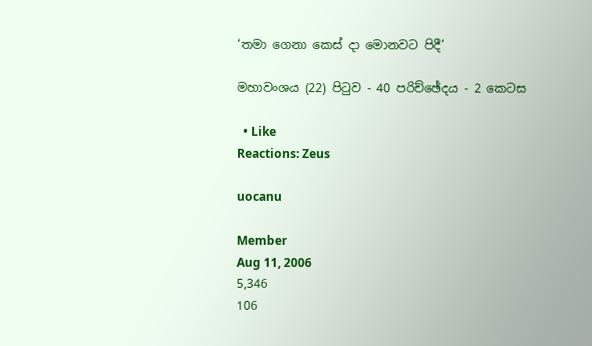‘තමා ගෙනා කෙස් දා මොනවට පිදී’

මහාවංශය (22) පිටුව - 40 පරිච්ඡේදය - 2 කෙටස

  • Like
Reactions: Zeus

uocanu

Member
Aug 11, 2006
5,346
106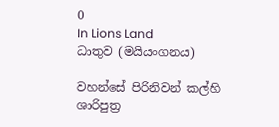0
In Lions Land
ධාතුව (මයියංගනය)

වහන්සේ පිරිනිවන් කල්හි ශාරිපුත්‍ර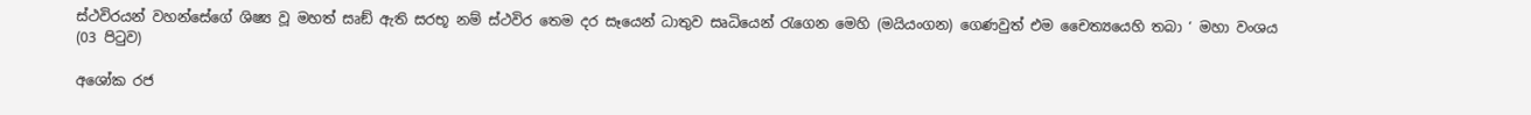ස්ථවිරයන් වහන්සේගේ ශිෂ්‍ය වූ මහත් සෘඞ් ඇති සරභූ නම් ස්ථවිර තෙම දර සෑයෙන් ධාතුව සෘධියෙන් රැගෙන මෙහි (මයියංගන) ගෙණවුත් එම චෛත්‍යයෙහි තබා ‘ මහා වංශය (03 පිටුව)

අශෝක රජ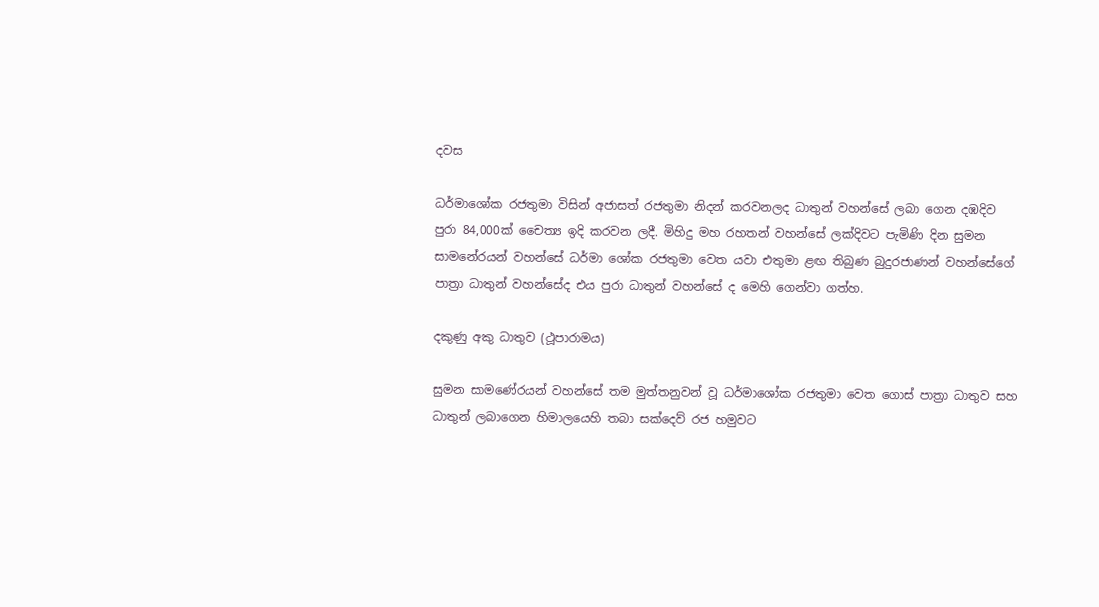දවස

ධර්මාශෝක රජතුමා විසින් අජාසත් රජතුමා නිදන් කරවනලද ධාතුන් වහන්සේ ලබා ගෙන දඹදිව පුරා 84,000ක් චෛත්‍ය ඉදි කරවන ලදී. මිහිදු මහ රහතන් වහන්සේ ලක්දිවට පැමිණි දින සුමන සාමනේරයන් වහන්සේ ධර්මා ශෝක රජතුමා වෙත යවා එතුමා ළඟ තිබුණ බුදුරජාණන් වහන්සේගේ පාත්‍රා ධාතුන් වහන්සේද එය පුරා ධාතුන් වහන්සේ ද මෙහි ගෙන්වා ගත්හ.

දකුණු අකු ධාතුව (ථූපාරාමය)

සුමන සාමණේරයන් වහන්සේ තම මුත්තනුවන් වූ ධර්මාශෝක රජතුමා වෙත ගොස් පාත්‍රා ධාතුව සහ ධාතුන් ලබාගෙන හිමාලයෙහි තබා සක්දෙව් රජ හමුවට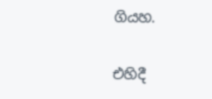ගියහ.

එහිදී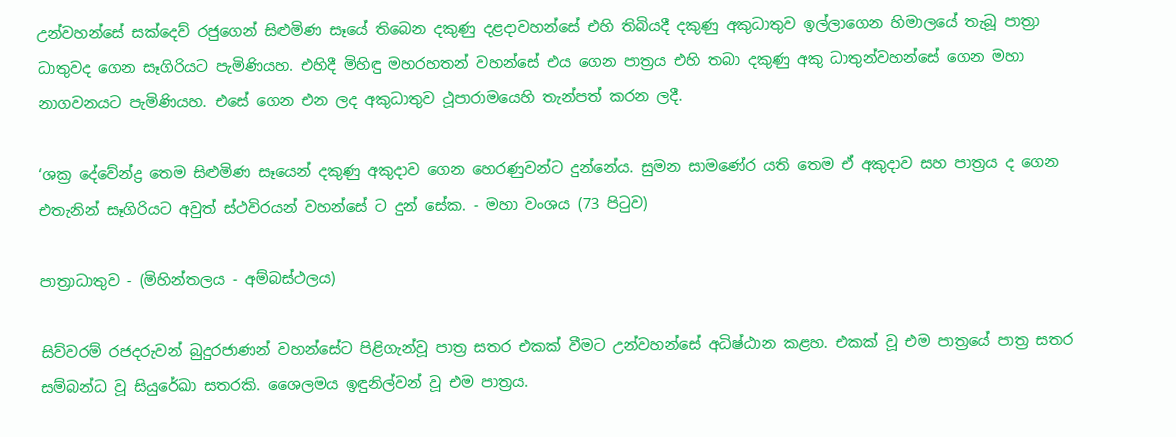උන්වහන්සේ සක්දෙව් රජුගෙන් සිළුමිණ සෑයේ තිබෙන දකුණු දළදාවහන්සේ එහි තිබියදී දකුණු අකුධාතුව ඉල්ලාගෙන හිමාලයේ තැබූ පාත්‍රා ධාතුවද ගෙන සෑගිරියට පැමිණියහ. එහිදී මිහිඳු මහරහතන් වහන්සේ එය ගෙන පාත්‍රය එහි තබා දකුණු අකු ධාතුන්වහන්සේ ගෙන මහා නාගවනයට පැමිණියහ. එසේ ගෙන එන ලද අකුධාතුව ථූපාරාමයෙහි තැන්පත් කරන ලදී.

‘ශක්‍ර දේවේන්ද්‍ර තෙම සිළුමිණ සෑයෙන් දකුණු අකුදාව ගෙන හෙරණුවන්ට දුන්නේය. සුමන සාමණේර යති තෙම ඒ අකුදාව සහ පාත්‍රය ද ගෙන එතැනින් සෑගිරියට අවුත් ස්ථවිරයන් වහන්සේ ට දුන් සේක. - මහා වංශය (73 පිටුව)

පාත්‍රාධාතුව - (මිහින්තලය - අම්බස්ථලය)

සිව්වරම් රජදරුවන් බුදුරජාණන් වහන්සේට පිළිගැන්වූ පාත්‍ර සතර එකක් වීමට උන්වහන්සේ අධිෂ්ඨාන කළහ. එකක් වූ එම පාත්‍රයේ පාත්‍ර සතර සම්බන්ධ වූ සියුරේඛා සතරකි. ශෛලමය ඉඳුනිල්වන් වූ එම පාත්‍රය.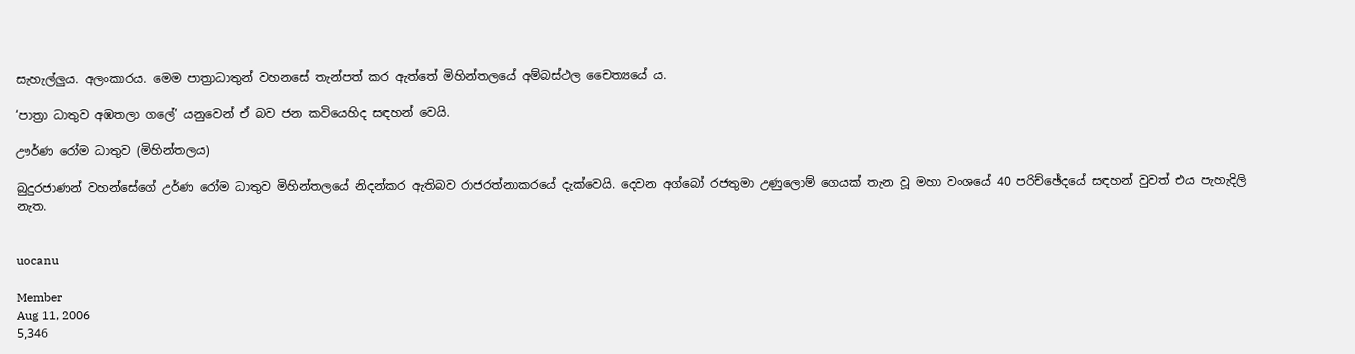සැහැල්ලුය. අලංකාරය. මෙම පාත්‍රාධාතුන් වහනසේ තැන්පත් කර ඇත්තේ මිහින්තලයේ අම්බස්ථල චෛත්‍යයේ ය.

‘පාත්‍රා ධාතුව අඹතලා ගලේ’ යනුවෙන් ඒ බව ජන කවියෙහිද සඳහන් වෙයි.

ඌර්ණ රෝම ධාතුව (මිහින්තලය)

බුදුරජාණන් වහන්සේගේ උර්ණ රෝම ධාතුව මිහින්තලයේ නිදන්කර ඇතිබව රාජරත්නාකරයේ දැක්වෙයි. දෙවන අග්බෝ රජතුමා උණුලොම් ගෙයක් තැන වූ මහා වංශයේ 40 පරිච්ඡේදයේ සඳහන් වුවත් එය පැහැදිලි නැත.


uocanu

Member
Aug 11, 2006
5,346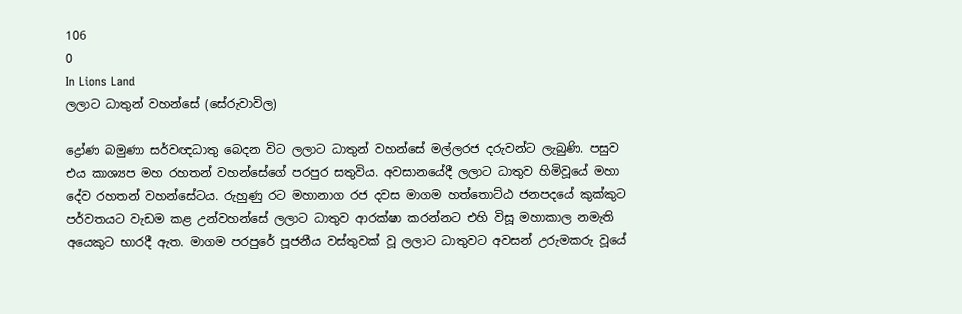106
0
In Lions Land
ලලාට ධාතුන් වහන්සේ (සේරුවාවිල)

ද්‍රෝණ බමුණා සර්වඥධාතු බෙදන විට ලලාට ධාතුන් වහන්සේ මල්ලරජ දරුවන්ට ලැබුණි. පසුව එය කාශ්‍යප මහ රහතන් වහන්සේගේ පරපුර සතුවිය. අවසානයේදී ලලාට ධාතුව හිමිවූයේ මහා දේව රහතන් වහන්සේටය. රුහුණු රට මහානාග රජ දවස මාගම හත්තොට්ඨ ජනපදයේ කුක්කුට පර්වතයට වැඩම කළ උන්වහන්සේ ලලාට ධාතුව ආරක්ෂා කරන්නට එහි විසූ මහාකාල නමැති අයෙකුට භාරදී ඇත. මාගම පරපුරේ පූජනීය වස්තුවක් වූ ලලාට ධාතුවට අවසන් උරුමකරු වූයේ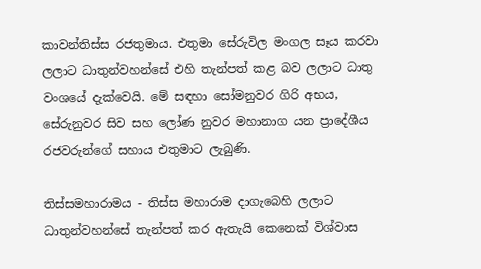කාවන්තිස්ස රජතුමාය. එතුමා සේරුවිල මංගල සෑය කරවා ලලාට ධාතුන්වහන්සේ එහි තැන්පත් කළ බව ලලාට ධාතු වංශයේ දැක්වෙයි. මේ සඳහා සෝමනුවර ගිරි අභය, සේරුනුවර සිව සහ ලෝණ නුවර මහානාග යන ප්‍රාදේශීය රජවරුන්ගේ සහාය එතුමාට ලැබුණි.

තිස්සමහාරාමය - තිස්ස මහාරාම දාගැබෙහි ලලාට ධාතුන්වහන්සේ තැන්පත් කර ඇතැයි කෙනෙක් විශ්වාස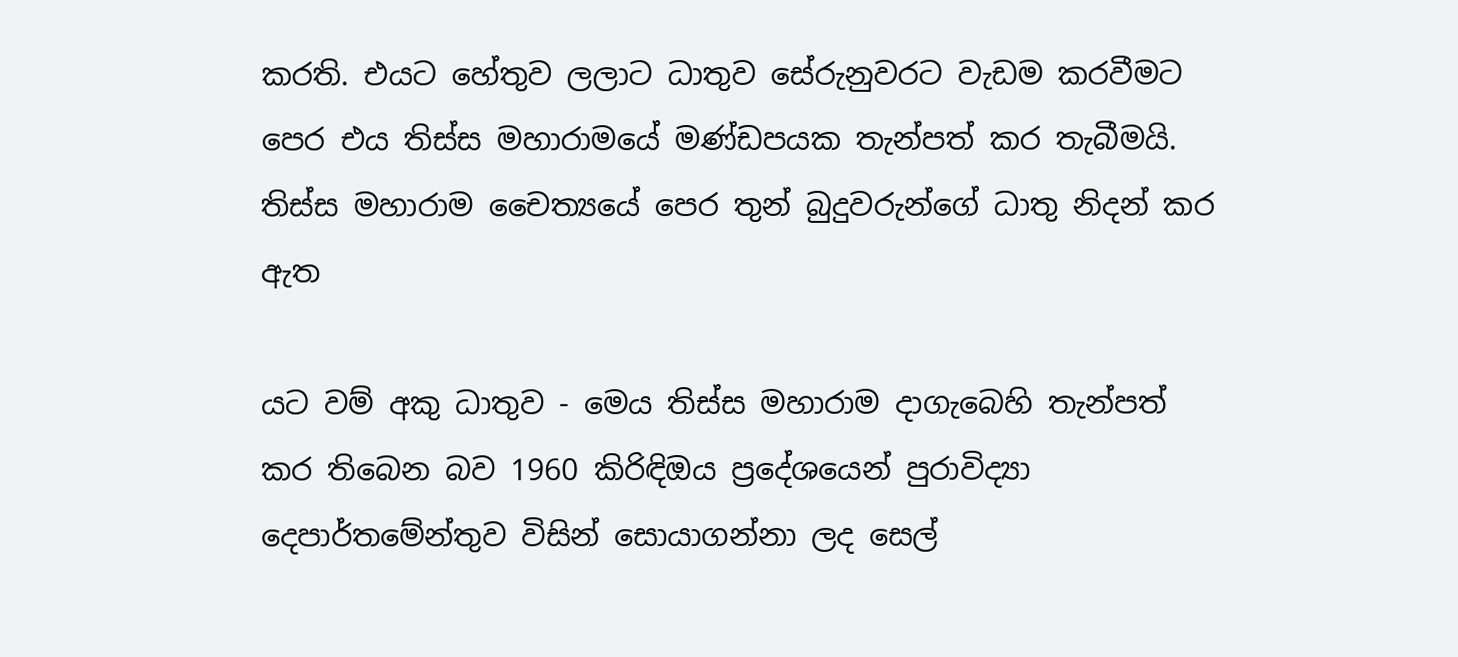කරති. එයට හේතුව ලලාට ධාතුව සේරුනුවරට වැඩම කරවීමට පෙර එය තිස්ස මහාරාමයේ මණ්ඩපයක තැන්පත් කර තැබීමයි. තිස්ස මහාරාම චෛත්‍යයේ පෙර තුන් බුදුවරුන්ගේ ධාතු නිදන් කර ඇත

යට වම් අකු ධාතුව - මෙය තිස්ස මහාරාම දාගැබෙහි තැන්පත් කර තිබෙන බව 1960 කිරිඳිඔය ප්‍රදේශයෙන් පුරාවිද්‍යා දෙපාර්තමේන්තුව විසින් සොයාගන්නා ලද සෙල්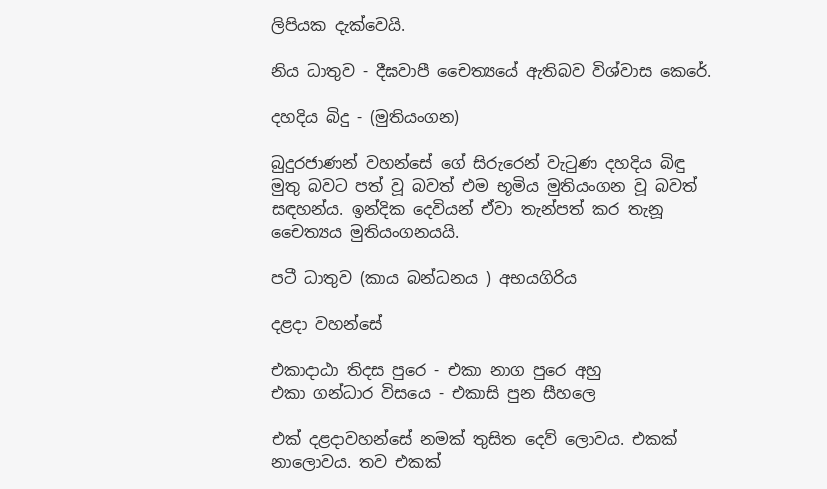ලිපියක දැක්වෙයි.

නිය ධාතුව - දීඝවාපී චෛත්‍යයේ ඇතිබව විශ්වාස කෙරේ.

දහදිය බිදු - (මුතියංගන)

බුදුරජාණන් වහන්සේ ගේ සිරුරෙන් වැටුණ දහදිය බිඳු මුතු බවට පත් වූ බවත් එම භූමිය මුතියංගන වූ බවත් සඳහන්ය. ඉන්දික දෙවියන් ඒවා තැන්පත් කර තැනූ චෛත්‍යය මුතියංගනයයි.

පටී ධාතුව (කාය බන්ධනය ) අභයගිරිය

දළදා වහන්සේ

එකාදාඨා තිදස පුරෙ - එකා නාග පුරෙ අහු
එකා ගන්ධාර විසයෙ - එකාසි පුන සීහලෙ

එක් දළදාවහන්සේ නමක් තුසිත දෙව් ලොවය. එකක් නාලොවය. තව එකක්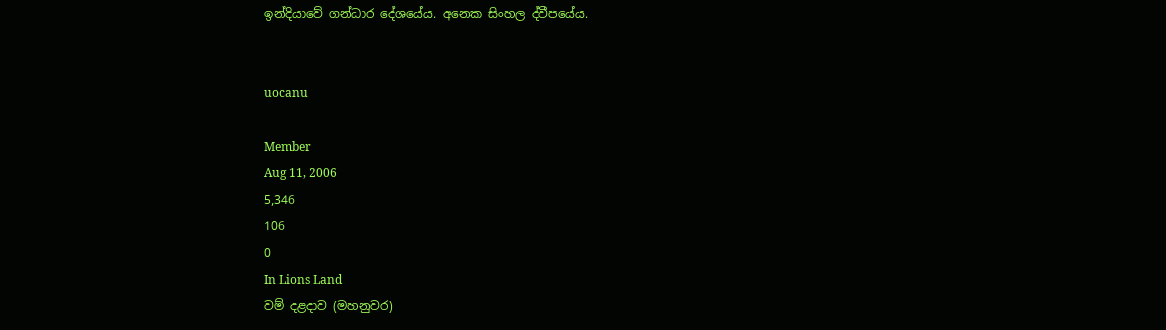ඉන්දියාවේ ගන්ධාර දේශයේය. අනෙක සිංහල ද්වීපයේය.


uocanu

Member
Aug 11, 2006
5,346
106
0
In Lions Land
වම් දළදාව (මහනුවර)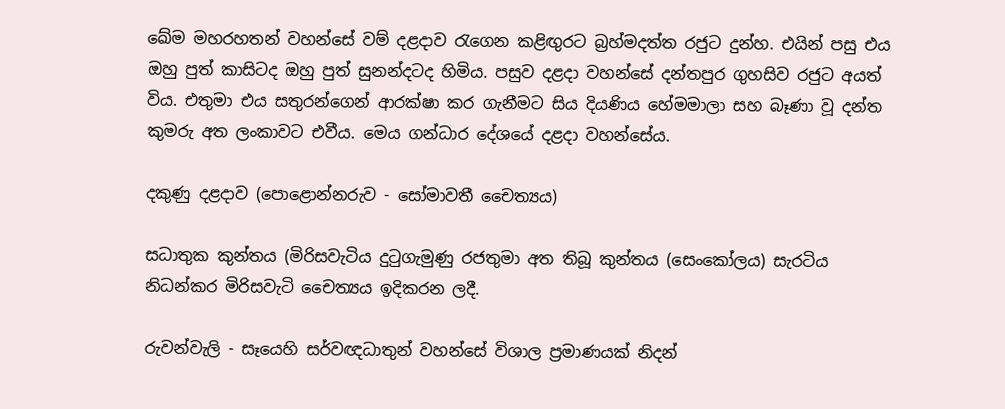ඛේම මහරහතන් වහන්සේ වම් දළදාව රැගෙන කළිඟුරට බ්‍රහ්මදත්ත රජුට දුන්හ. එයින් පසු එය ඔහු පුත් කාසිටද ඔහු පුත් සුනන්දටද හිමිය. පසුව දළදා වහන්සේ දන්තපුර ගුහසිව රජුට අයත් විය. එතුමා එය සතුරන්ගෙන් ආරක්ෂා කර ගැනීමට සිය දියණිය හේමමාලා සහ බෑණා වූ දන්ත කුමරු අත ලංකාවට එවීය. මෙය ගන්ධාර දේශයේ දළදා වහන්සේය.

දකුණු දළදාව (පොළොන්නරුව - සෝමාවතී චෛත්‍යය)

සධාතුක කුන්තය (මිරිසවැටිය දුටුගැමුණු රජතුමා අත තිබූ කුන්තය (සෙංකෝලය) සැරටිය නිධන්කර මිරිසවැටි චෛත්‍යය ඉදිකරන ලදී.

රුවන්වැලි - සෑයෙහි සර්වඥධාතුන් වහන්සේ විශාල ප්‍රමාණයක් නිදන්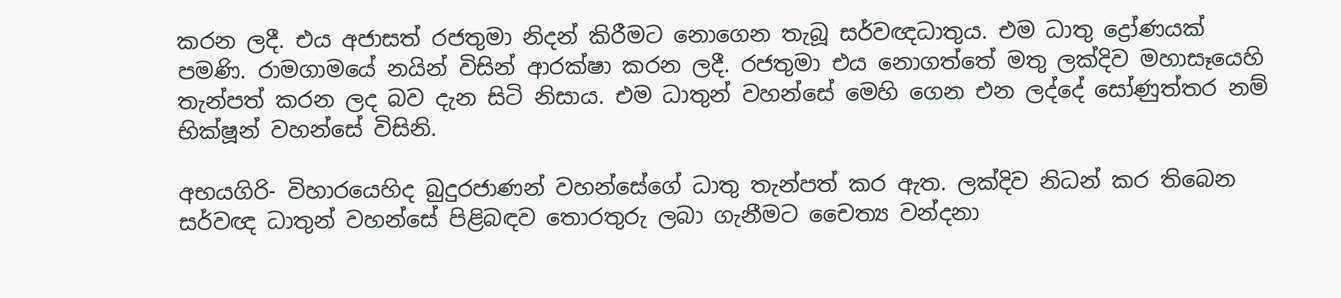කරන ලදී. එය අජාසත් රජතුමා නිදන් කිරීමට නොගෙන තැබූ සර්වඥධාතුය. එම ධාතු ද්‍රෝණයක් පමණි. රාමගාමයේ නයින් විසින් ආරක්ෂා කරන ලදී. රජතුමා එය නොගත්තේ මතු ලක්දිව මහාසෑයෙහි තැන්පත් කරන ලද බව දැන සිටි නිසාය. එම ධාතුන් වහන්සේ මෙහි ගෙන එන ලද්දේ සෝණුත්තර නම් භික්ෂූන් වහන්සේ විසිනි.

අභයගිරි- විහාරයෙහිද බුදුරජාණන් වහන්සේගේ ධාතු තැන්පත් කර ඇත. ලක්දිව නිධන් කර තිබෙන සර්වඥ ධාතුන් වහන්සේ පිළිබඳව තොරතුරු ලබා ගැනීමට චෛත්‍ය වන්දනා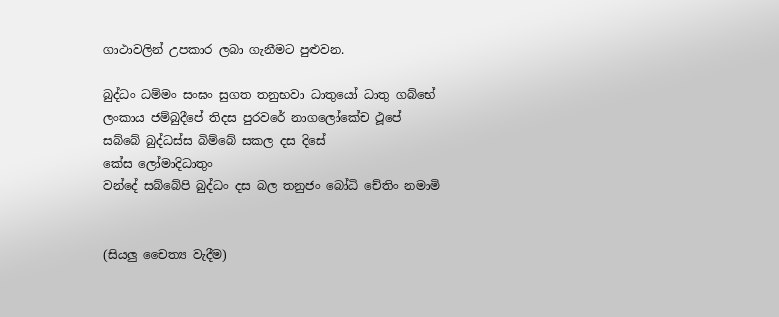ගාථාවලින් උපකාර ලබා ගැනීමට පුළුවන.

බුද්ධං ධම්මං සංඝං සුගත තනුභවා ධාතුයෝ ධාතු ගබ්භේ
ලංකාය ජම්බුදීපේ තිදස පුරවරේ නාගලෝකේච ථූපේ
සබ්බේ බුද්ධස්ස බිම්බේ සකල දස දිසේ
කේස ලෝමාදිධාතුං
වන්දේ සබ්බේපි බුද්ධං දස බල තනුජං බෝධි චේතිං නමාමි


(සියලු චෛත්‍ය වැදීම)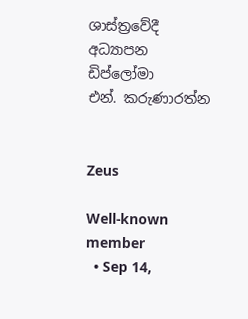ශාස්ත්‍රවේදී
අධ්‍යාපන ඩිප්ලෝමා
එන්. කරුණාරත්න


Zeus

Well-known member
  • Sep 14,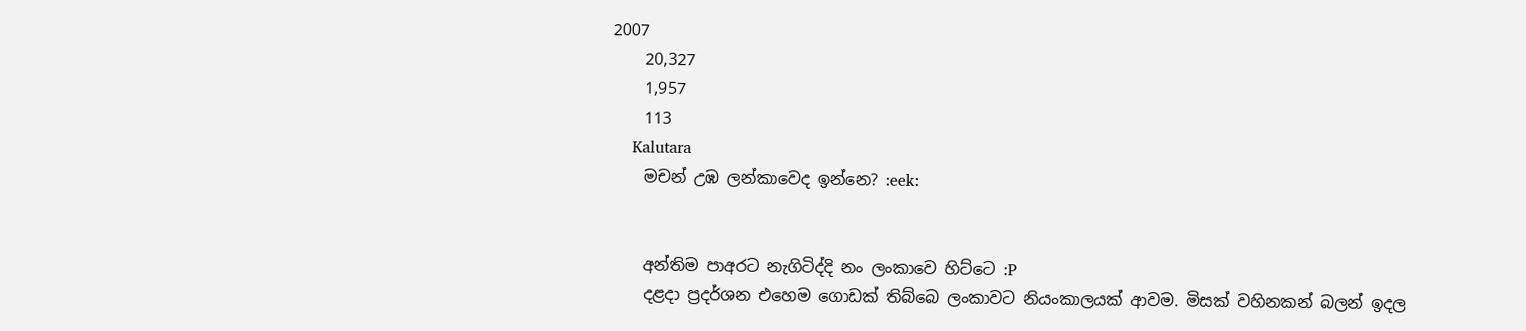2007
    20,327
    1,957
    113
    Kalutara
    මචන් උඹ ලන්කාවෙද ඉන්නෙ? :eek:


    අන්තිම පාඅරට නැගිටිද්දි නං ලංකාවෙ හිට්ටෙ :P
    දළදා ප්‍රදර්ශන එහෙම ගොඩක් තිබ්බෙ ලංකාවට නියංකාලයක් ආවම. මිසක් වහිනකන් බලන් ඉදල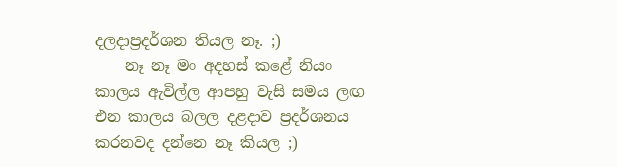දලදාප්‍රදර්ශන තියල නෑ. ;)
    නෑ නෑ මං අදහස් කළේ නියං කාලය ඇවිල්ල ආපහු වැසි සමය ලඟ එන කාලය බලල දළදාව ප්‍රදර්ශනය කරනවද දන්නෙ නෑ කියල ;)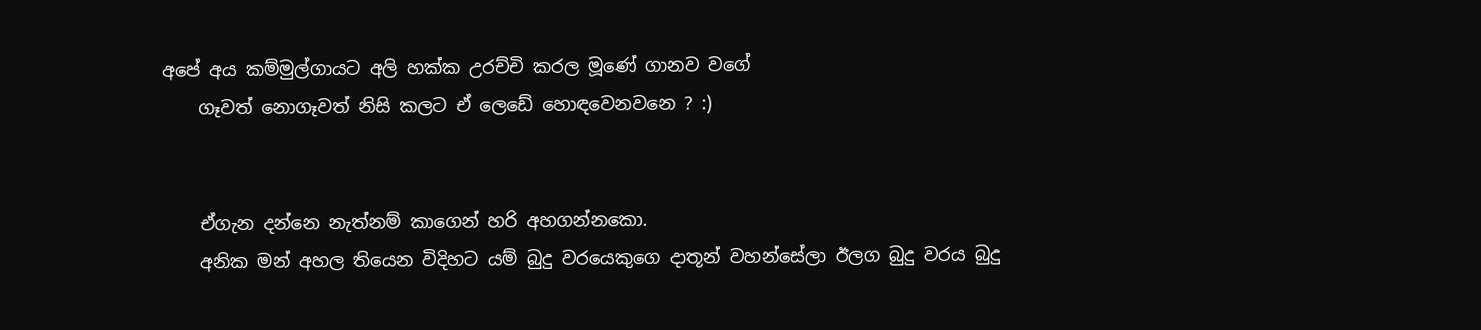අපේ අය කම්මුල්ගායට අලි හක්ක උරච්චි කරල මූණේ ගානව වගේ
    ගෑවත් නොගෑවත් නිසි කලට ඒ ලෙඩේ හොඳවෙනවනෙ ? :)


    ඒගැන දන්නෙ නැත්නම් කාගෙන් හරි අහගන්නකො.
    අනික මන් අහල තියෙන විදිහට යම් බුදු වරයෙකුගෙ දාතූන් වහන්සේලා ඊලග බුදු වරය බුදු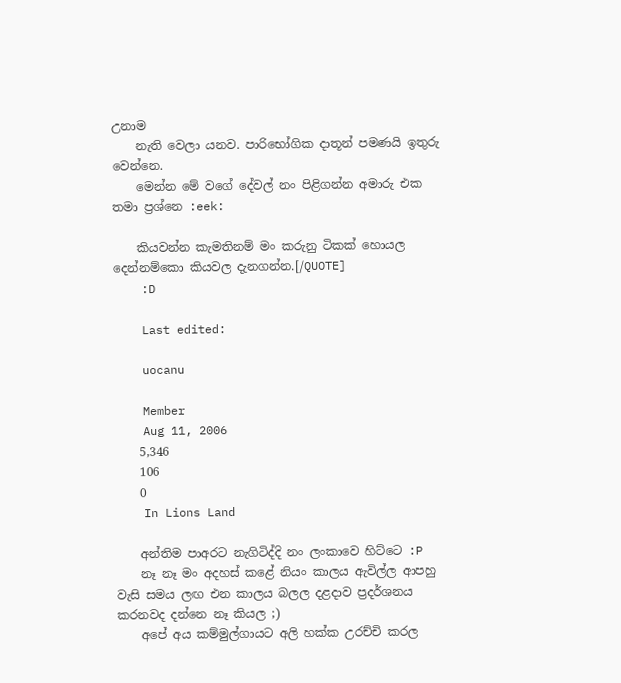උනාම
    නැති වෙලා යනව. පාරිභෝගික දාතූන් පමණයි ඉතුරු වෙන්නෙ.
    මෙන්න මේ වගේ දේවල් නං පිළිගන්න අමාරු එක තමා ප්‍රශ්නෙ :eek:

    කියවන්න කැමතිනම් මං කරුනු ටිකක් හොයල දෙන්නම්කො කියවල දැනගන්න.[/QUOTE]
    :D

    Last edited:

    uocanu

    Member
    Aug 11, 2006
    5,346
    106
    0
    In Lions Land

    අන්තිම පාඅරට නැගිටිද්දි නං ලංකාවෙ හිට්ටෙ :P
    නෑ නෑ මං අදහස් කළේ නියං කාලය ඇවිල්ල ආපහු වැසි සමය ලඟ එන කාලය බලල දළදාව ප්‍රදර්ශනය කරනවද දන්නෙ නෑ කියල ;)
    අපේ අය කම්මුල්ගායට අලි හක්ක උරච්චි කරල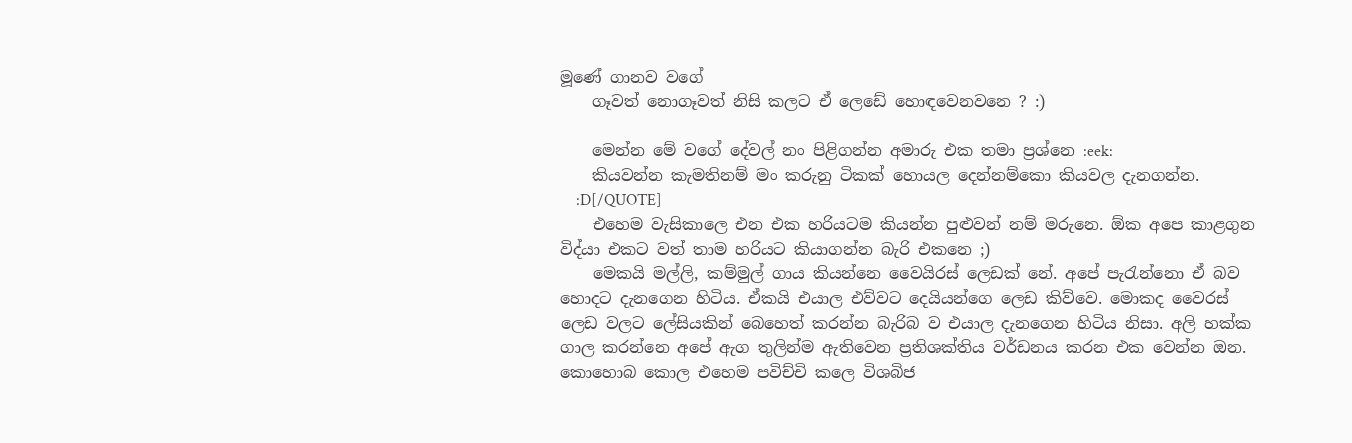මූණේ ගානව වගේ
    ගෑවත් නොගෑවත් නිසි කලට ඒ ලෙඩේ හොඳවෙනවනෙ ? :)

    මෙන්න මේ වගේ දේවල් නං පිළිගන්න අමාරු එක තමා ප්‍රශ්නෙ :eek:
    කියවන්න කැමතිනම් මං කරුනු ටිකක් හොයල දෙන්නම්කො කියවල දැනගන්න.
    :D[/QUOTE]
    එහෙම වැසිකාලෙ එන එක හරියටම කියන්න පුළුවන් නම් මරුනෙ. ඕක අපෙ කාළගුන විද්යා එකට වත් තාම හරියට කියාගන්න බැරි එකනෙ ;)
    මෙකයි මල්ලි, කම්මුල් ගාය කියන්නෙ වෛයිරස් ලෙඩක් නේ. අපේ පැරැන්නො ඒ බව හොදට දැනගෙන හිටිය. ඒකයි එයාල එව්වට දෙයියන්ගෙ ලෙඩ කිව්වෙ. මොකද වෛරස් ලෙඩ වලට ලේසියකින් බෙහෙත් කරන්න බැරිබ ව එයාල දැනගෙන හිටිය නිසා. අලි හක්ක ගාල කරන්නෙ අපේ ඇග තුලින්ම ඇතිවෙන ප්‍රතිශක්තිය වර්ඩනය කරන එක වෙන්න ඔන. කොහොබ කොල එහෙම පවිච්චි කලෙ විශබිජ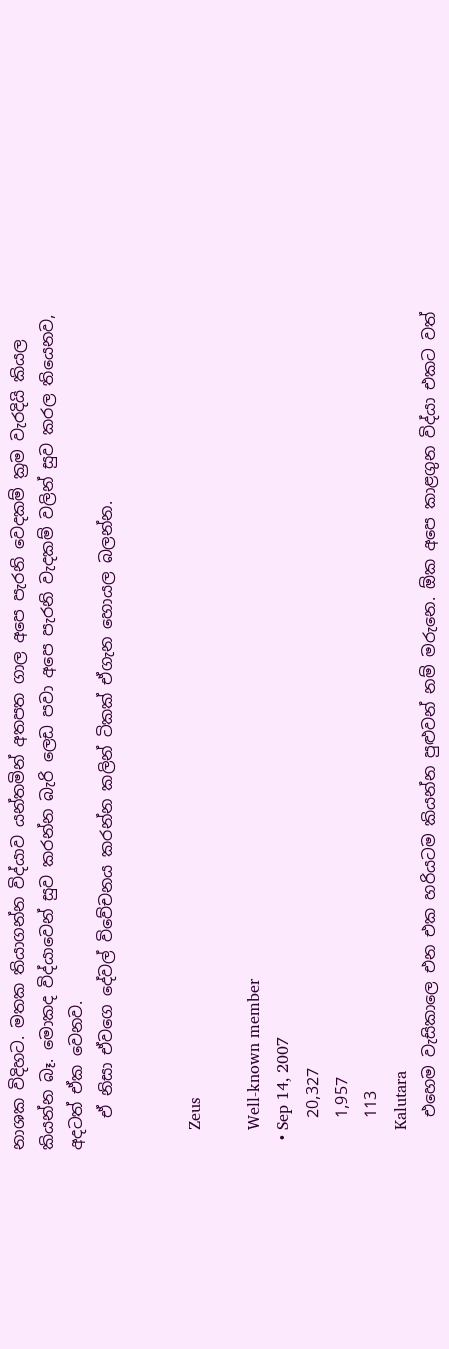නාශක විදිහට. මතක තියාගන්න විද්යාව යන්තමින් අතපත ගාල අපෙ පැරනි වෙදකම් ක්‍රම වැරදියි කියල කියන්න බෑ. මොකද විද්යාවෙන් සුව කරන්න බැරි ලෙඩ පවා අපෙ පැරනි වැදකම් වලින් සුව කරල තියෙනව, අදටත් ඒක වෙනව.
    ඒ නිසා ඒවගෙ දේවල් විවේචනය කරන්න කලින් ටිකක් ඒගැන හොයල බලන්න.


    Zeus

    Well-known member
  • Sep 14, 2007
    20,327
    1,957
    113
    Kalutara
    එහෙම වැසිකාලෙ එන එක හරියටම කියන්න පුළුවන් නම් මරුනෙ. ඕක අපෙ කාළගුන විද්යා එකට වත්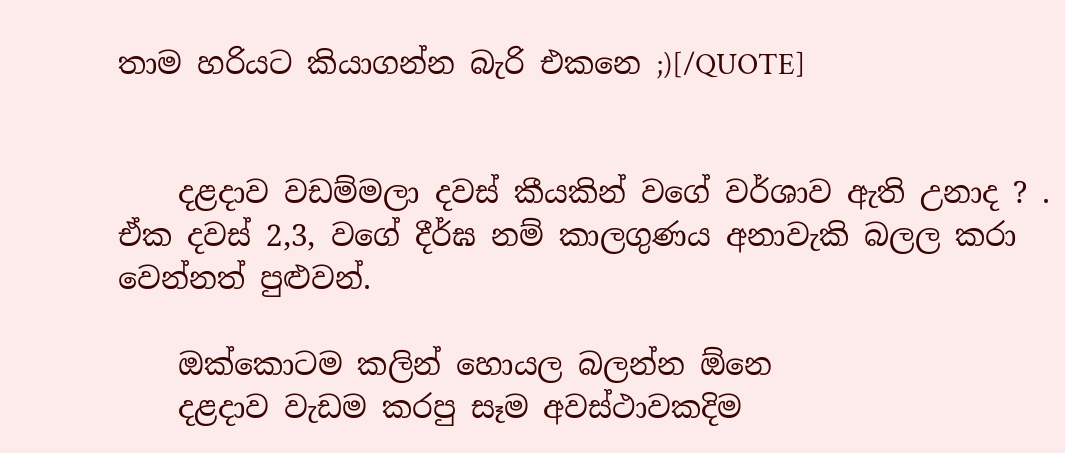තාම හරියට කියාගන්න බැරි එකනෙ ;)[/QUOTE]


    දළදාව වඩම්මලා දවස් කීයකින් වගේ වර්ශාව ඇති උනාද ? . ඒක දවස් 2,3, වගේ දීර්ඝ නම් කාලගුණය අනාවැකි බලල කරා වෙන්නත් පුළුවන්.

    ඔක්කොටම කලින් හොයල බලන්න ඕනෙ
    දළදාව වැඩම කරපු සෑම අවස්ථාවකදිම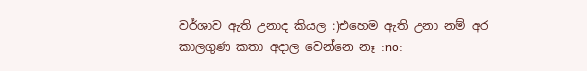වර්ශාව ඇති උනාද කියල :)එහෙම ඇති උනා නම් අර කාලගුණ කතා අදාල වෙන්නෙ නෑ :no: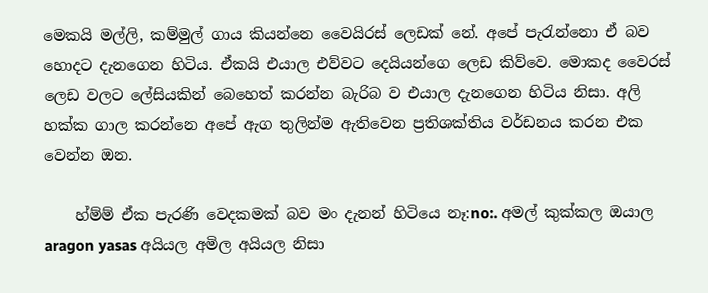මෙකයි මල්ලි, කම්මුල් ගාය කියන්නෙ වෛයිරස් ලෙඩක් නේ. අපේ පැරැන්නො ඒ බව හොදට දැනගෙන හිටිය. ඒකයි එයාල එව්වට දෙයියන්ගෙ ලෙඩ කිව්වෙ. මොකද වෛරස් ලෙඩ වලට ලේසියකින් බෙහෙත් කරන්න බැරිබ ව එයාල දැනගෙන හිටිය නිසා. අලි හක්ක ගාල කරන්නෙ අපේ ඇග තුලින්ම ඇතිවෙන ප්‍රතිශක්තිය වර්ඩනය කරන එක වෙන්න ඔන.

    හ්ම්ම් ඒක පැරණි වෙදකමක් බව මං දැනන් හිටියෙ නෑ:no:. අමල් කුක්කල ඔයාල aragon yasas අයියල අමිල අයියල නිසා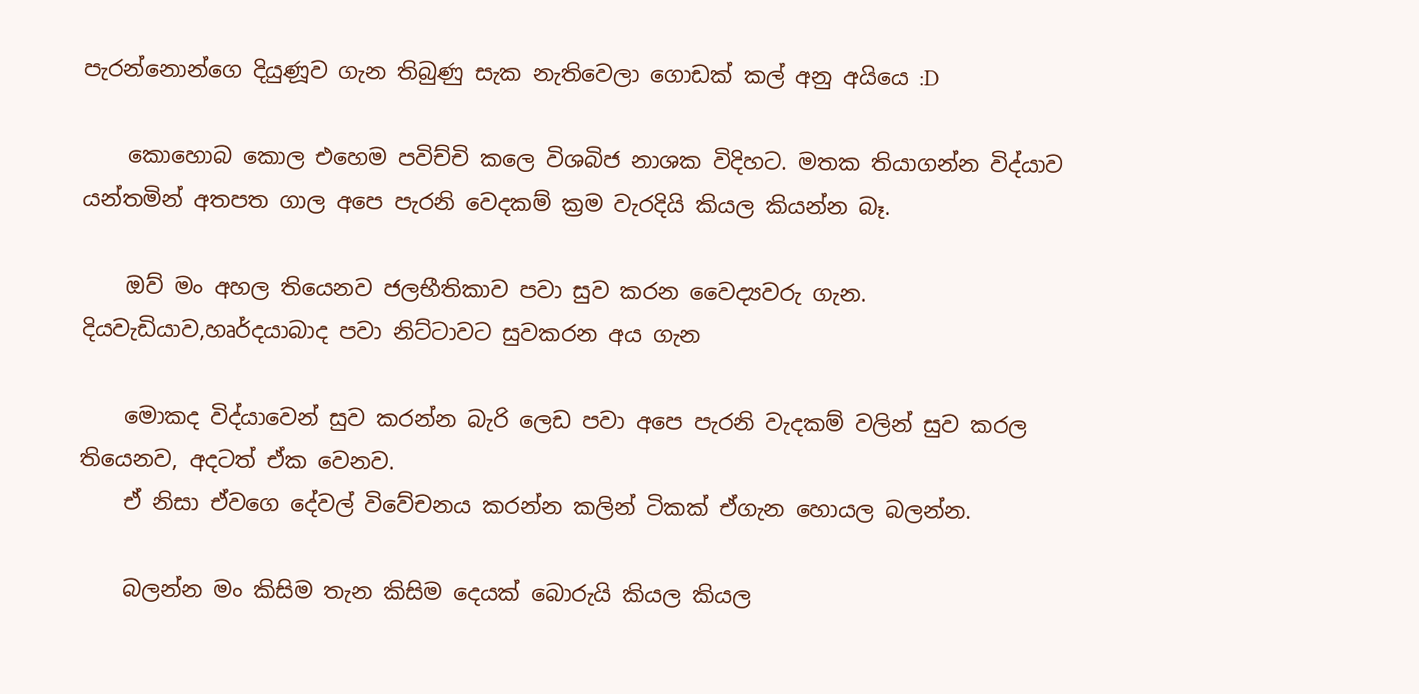පැරන්නොන්ගෙ දියුණූව ගැන තිබුණු සැක නැතිවෙලා ගොඩක් කල් අනු අයියෙ :D

    කොහොබ කොල එහෙම පවිච්චි කලෙ විශබිජ නාශක විදිහට. මතක තියාගන්න විද්යාව යන්තමින් අතපත ගාල අපෙ පැරනි වෙදකම් ක්‍රම වැරදියි කියල කියන්න බෑ.

    ඔව් මං අහල තියෙනව ජලභීතිකාව පවා සුව කරන වෛද්‍යවරු ගැන. දියවැඩියාව,හෘර්දයාබාද පවා නිට්ටාවට සුවකරන අය ගැන

    මොකද විද්යාවෙන් සුව කරන්න බැරි ලෙඩ පවා අපෙ පැරනි වැදකම් වලින් සුව කරල තියෙනව, අදටත් ඒක වෙනව.
    ඒ නිසා ඒවගෙ දේවල් විවේචනය කරන්න කලින් ටිකක් ඒගැන හොයල බලන්න.

    බලන්න මං කිසිම තැන කිසිම දෙයක් බොරුයි කියල කියල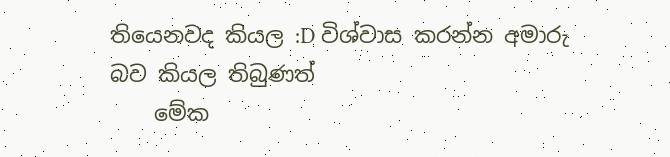තියෙනවද කියල :D විශ්වාස කරන්න අමාරු බව කියල තිබුණත්
    මේක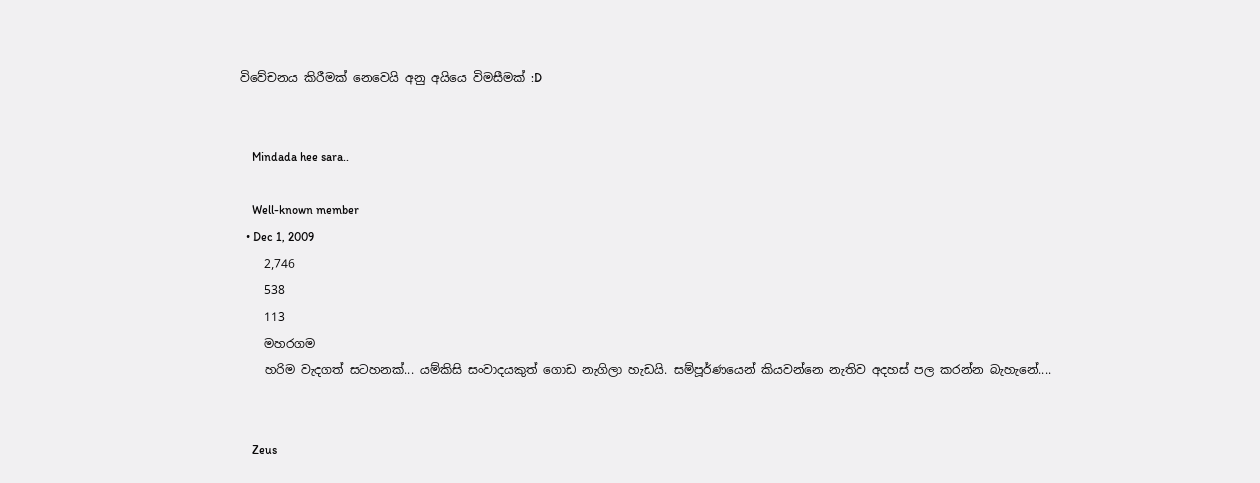විවේචනය කිරීමක් නෙවෙයි අනු අයියෙ විමසීමක් :D


    Mindada hee sara..

    Well-known member
  • Dec 1, 2009
    2,746
    538
    113
    මහරගම
    හරිම වැදගත් සටහනක්... යම්කිසි සංවාදයකුත් ගොඩ නැගිලා හැඩයි. සම්පූර්ණයෙන් කියවන්නෙ නැතිව අදහස් පල කරන්න බැහැනේ....


    Zeus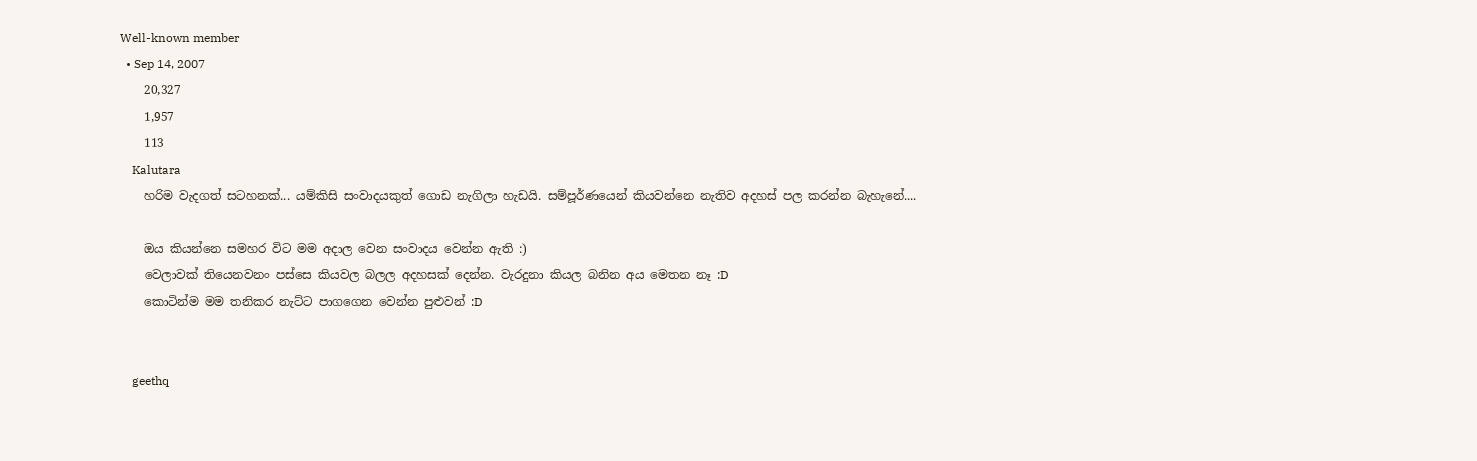Well-known member
  • Sep 14, 2007
    20,327
    1,957
    113
    Kalutara
    හරිම වැදගත් සටහනක්... යම්කිසි සංවාදයකුත් ගොඩ නැගිලා හැඩයි. සම්පූර්ණයෙන් කියවන්නෙ නැතිව අදහස් පල කරන්න බැහැනේ....

    ඔය කියන්නෙ සමහර විට මම අදාල වෙන සංවාදය වෙන්න ඇති :)
    වෙලාවක් තියෙනවනං පස්සෙ කියවල බලල අදහසක් දෙන්න. වැරදුනා කියල බනින අය මෙතන නෑ :D
    කොටින්ම මම තනිකර නැට්ට පාගගෙන වෙන්න පුළුවන් :D


    geethq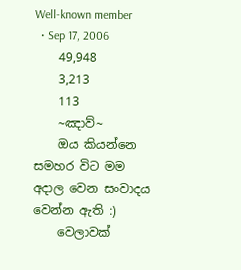Well-known member
  • Sep 17, 2006
    49,948
    3,213
    113
    ~ඤාව්~
    ඔය කියන්නෙ සමහර විට මම අදාල වෙන සංවාදය වෙන්න ඇති :)
    වෙලාවක්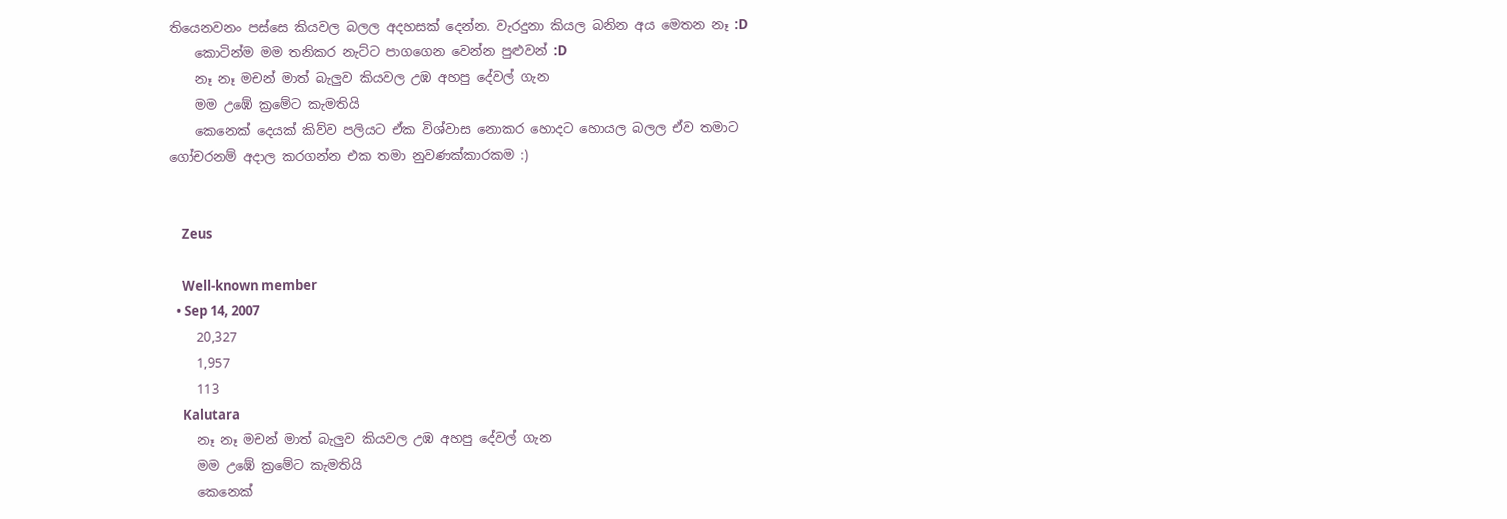තියෙනවනං පස්සෙ කියවල බලල අදහසක් දෙන්න. වැරදුනා කියල බනින අය මෙතන නෑ :D
    කොටින්ම මම තනිකර නැට්ට පාගගෙන වෙන්න පුළුවන් :D
    නෑ නෑ මචන් මාත් බැලුව කියවල උඹ අහපු දේවල් ගැන
    මම උඹේ ක්‍රමේට කැමතියි
    කෙනෙක් දෙයක් කිව්ව පලියට ඒක විශ්වාස නොකර හොදට හොයල බලල ඒව තමාට ගෝචරනම් අදාල කරගන්න එක තමා නුවණක්කාරකම :)


    Zeus

    Well-known member
  • Sep 14, 2007
    20,327
    1,957
    113
    Kalutara
    නෑ නෑ මචන් මාත් බැලුව කියවල උඹ අහපු දේවල් ගැන
    මම උඹේ ක්‍රමේට කැමතියි
    කෙනෙක්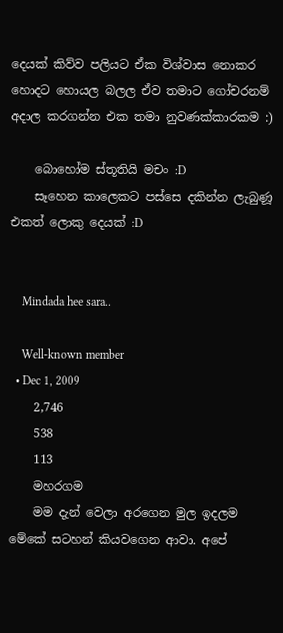දෙයක් කිව්ව පලියට ඒක විශ්වාස නොකර හොදට හොයල බලල ඒව තමාට ගෝචරනම් අදාල කරගන්න එක තමා නුවණක්කාරකම :)

    බොහෝම ස්තූතියි මචං :D
    සෑහෙන කාලෙකට පස්සෙ දකින්න ලැබුණූ එකත් ලොකු දෙයක් :D


    Mindada hee sara..

    Well-known member
  • Dec 1, 2009
    2,746
    538
    113
    මහරගම
    මම දැන් වෙලා අරගෙන මුල ඉදලම මේකේ සටහන් කියවගෙන ආවා. අපේ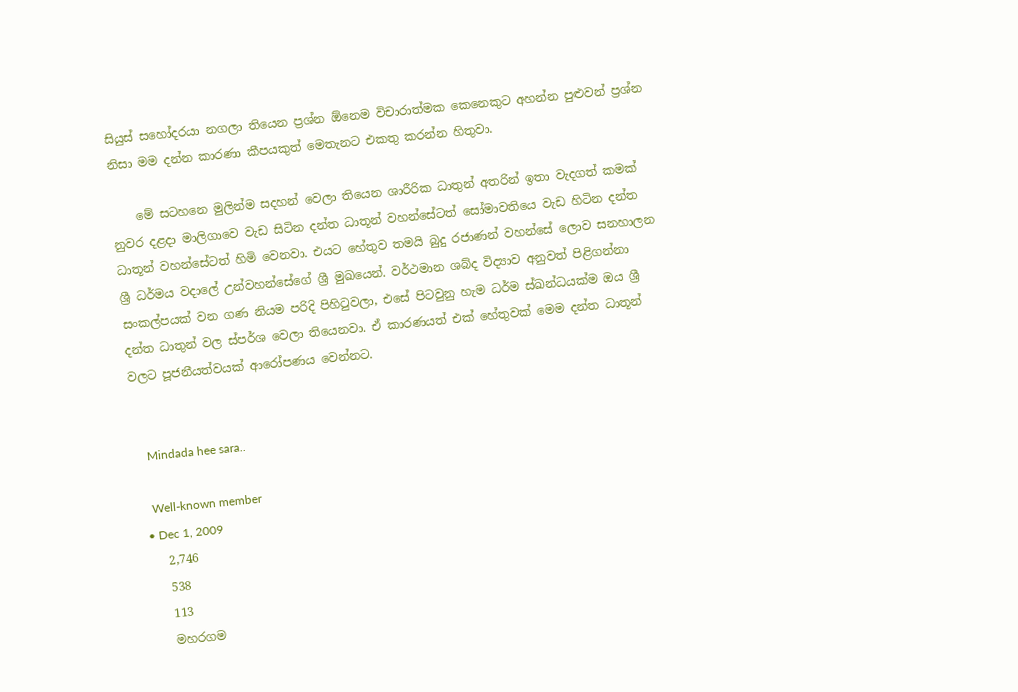සියුස් සහෝදරයා නගලා තියෙන ප්‍රශ්න ඕනෙම විචාරාත්මක කෙනෙකුට අහන්න පුළුවන් ප්‍රශ්න නිසා මම දන්න කාරණා කීපයකුත් මෙතැනට එකතු කරන්න හිතුවා.

    මේ සටහනෙ මුලින්ම සදහන් වෙලා තියෙන ශාරීරික ධාතුන් අතරින් ඉතා වැදගත් කමක් නුවර දළදා මාලිගාවෙ වැඩ සිටින දන්ත ධාතූන් වහන්සේටත් සෝමාවතියෙ වැඩ හිටින දන්ත ධාතූන් වහන්සේටත් හිමි වෙනවා. එයට හේතුව තමයි බුදු රජාණන් වහන්සේ ලොව සනහාලන ශ්‍රී ධර්මය වදාලේ උන්වහන්සේගේ ශ්‍රී මුඛයෙන්. වර්ථමාන ශබ්ද විද්‍යාව අනුවත් පිළිගන්නා සංකල්පයක් වන ගණ නියම පරිදි පිහිටුවලා, එසේ පිටවුනු හැම ධර්ම ස්ඛන්ධයක්ම ඔය ශ්‍රී දන්ත ධාතුන් වල ස්පර්ශ වෙලා තියෙනවා. ඒ කාරණයත් එක් හේතුවක් මෙම දන්ත ධාතූන් වලට පූජනීයත්වයක් ආරෝපණය වෙන්නට.


    Mindada hee sara..

    Well-known member
  • Dec 1, 2009
    2,746
    538
    113
    මහරගම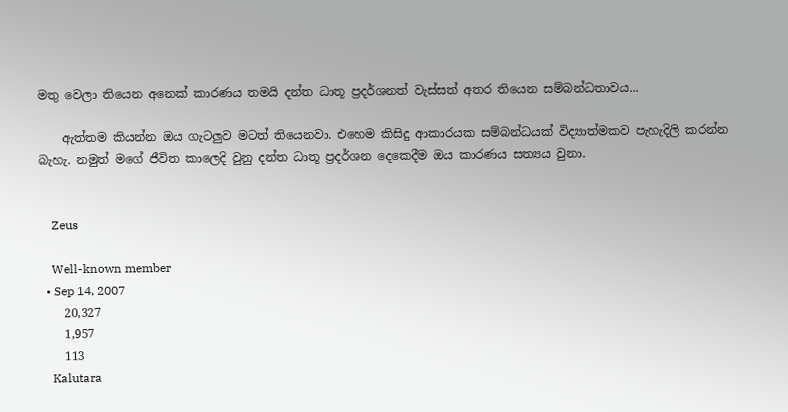මතු වෙලා තියෙන අනෙක් කාරණය තමයි දන්ත ධාතූ ප්‍රදර්ශනත් වැස්සත් අතර තියෙන සම්බන්ධතාවය...

    ඇත්තම කියන්න ඔය ගැටලුව මටත් තියෙනවා. එහෙම කිසිදු ආකාරයක සම්බන්ධයක් විද්‍යාත්මකව පැහැදිලි කරන්න බැහැ. නමුත් මගේ ජීවිත කාලෙදි වුනු දන්ත ධාතූ ප්‍රදර්ශන දෙකෙදීම ඔය කාරණය සත්‍යය වුනා.


    Zeus

    Well-known member
  • Sep 14, 2007
    20,327
    1,957
    113
    Kalutara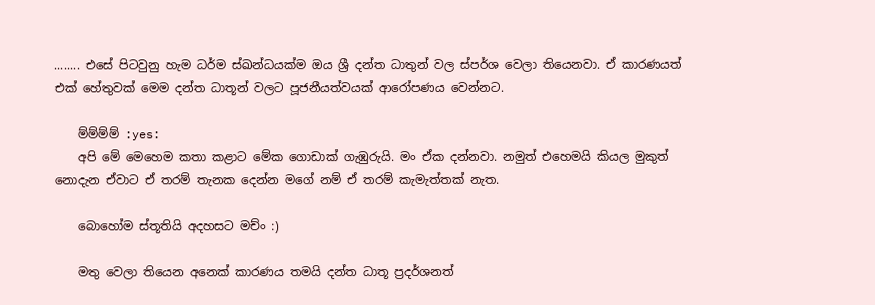........ එසේ පිටවුනු හැම ධර්ම ස්ඛන්ධයක්ම ඔය ශ්‍රී දන්ත ධාතුන් වල ස්පර්ශ වෙලා තියෙනවා. ඒ කාරණයත් එක් හේතුවක් මෙම දන්ත ධාතූන් වලට පූජනීයත්වයක් ආරෝපණය වෙන්නට.

    ම්ම්ම්ම් :yes:
    අපි මේ මෙහෙම කතා කළාට මේක ගොඩාක් ගැඹුරුයි. මං ඒක දන්නවා. නමුත් එහෙමයි කියල මුකුත් නොදැන ඒවාට ඒ තරම් තැනක දෙන්න මගේ නම් ඒ තරම් කැමැත්තක් නැත.

    බොහෝම ස්තූතියි අදහසට මච්ං :)

    මතු වෙලා තියෙන අනෙක් කාරණය තමයි දන්ත ධාතූ ප්‍රදර්ශනත්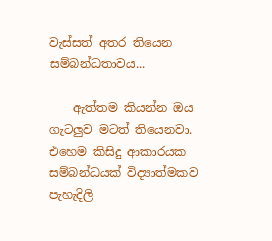වැස්සත් අතර තියෙන සම්බන්ධතාවය...

    ඇත්තම කියන්න ඔය ගැටලුව මටත් තියෙනවා. එහෙම කිසිදු ආකාරයක සම්බන්ධයක් විද්‍යාත්මකව පැහැදිලි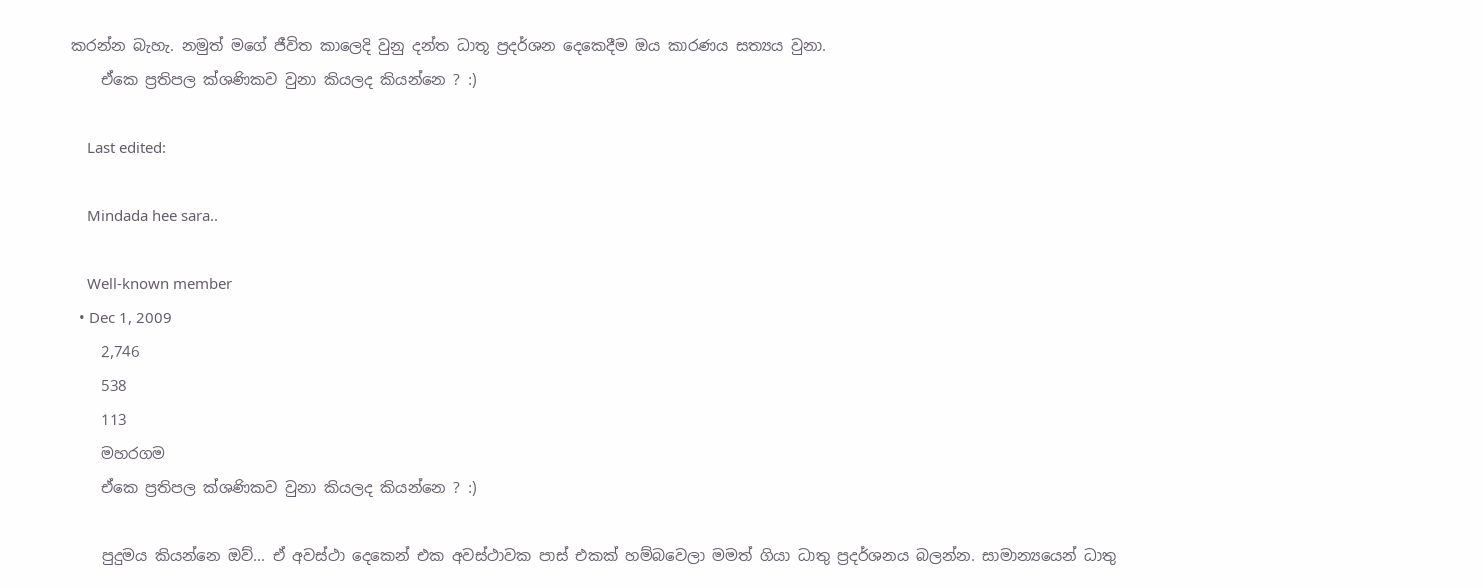කරන්න බැහැ. නමුත් මගේ ජීවිත කාලෙදි වුනු දන්ත ධාතූ ප්‍රදර්ශන දෙකෙදීම ඔය කාරණය සත්‍යය වුනා.
    ඒකෙ ප්‍රතිපල ක්ශණිකව වුනා කියලද කියන්නෙ ? :)

    Last edited:

    Mindada hee sara..

    Well-known member
  • Dec 1, 2009
    2,746
    538
    113
    මහරගම
    ඒකෙ ප්‍රතිපල ක්ශණිකව වුනා කියලද කියන්නෙ ? :)

    පුදුමය කියන්නෙ ඔව්... ඒ අවස්ථා දෙකෙන් එක අවස්ථාවක පාස් එකක් හම්බවෙලා මමත් ගියා ධාතු ප්‍රදර්ශනය බලන්න. සාමාන්‍යයෙන් ධාතු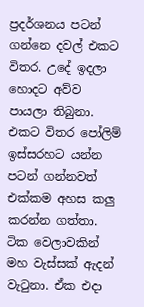ප්‍රදර්ශනය පටන් ගන්නෙ දවල් එකට විතර. උදේ ඉදලා හොදට අව්ව පායලා තිබුනා. එකට විතර පෝලිම් ඉස්සරහට යන්න පටන් ගන්නවත් එක්කම අහස කලු කරන්න ගත්තා. ටික වෙලාවකින් මහ වැස්සක් ඇදන් වැටුනා. ඒක එදා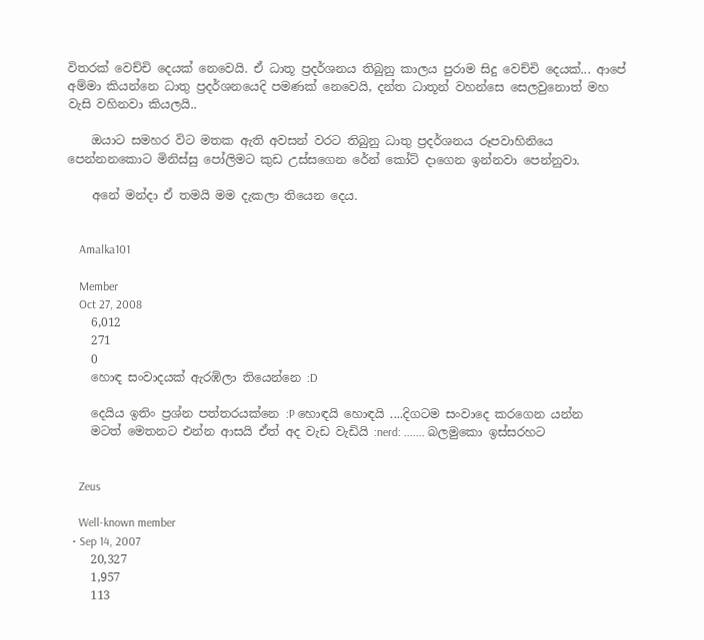විතරක් වෙච්චි දෙයක් නෙවෙයි. ඒ ධාතූ ප්‍රදර්ශනය තිබුනු කාලය පුරාම සිදු වෙච්චි දෙයක්... ආපේ අම්මා කියන්නෙ ධාතු ප්‍රදර්ශනයෙදි පමණක් නෙවෙයි, දන්ත ධාතූන් වහන්සෙ සෙලවුනොත් මහ වැසි වහිනවා කියලයි..

    ඔයාට සමහර විට මතක ඇති අවසන් වරට තිබුනු ධාතු ප්‍රදර්ශනය රූපවාහිනියෙ පෙන්නනකොට මිනිස්සු පෝලිමට කුඩ උස්සගෙන රේන් කෝට් දාගෙන ඉන්නවා පෙන්නුවා.

    අනේ මන්දා ඒ තමයි මම දැකලා තියෙන දෙය.


    Amalka101

    Member
    Oct 27, 2008
    6,012
    271
    0
    හොඳ සංවාදයක් ඇරඹිලා තියෙන්නෙ :D

    දෙයිය ඉතිං ප්‍රශ්න පත්තරයක්නෙ :P හොඳයි හොඳයි ....දිගටම සංවාදෙ කරගෙන යන්න
    මටත් මෙතනට එන්න ආසයි ඒත් අද වැඩ වැඩියි :nerd: ....... බලමුකො ඉස්සරහට


    Zeus

    Well-known member
  • Sep 14, 2007
    20,327
    1,957
    113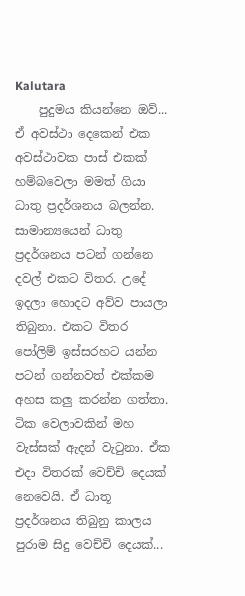Kalutara
    පුදුමය කියන්නෙ ඔව්... ඒ අවස්ථා දෙකෙන් එක අවස්ථාවක පාස් එකක් හම්බවෙලා මමත් ගියා ධාතු ප්‍රදර්ශනය බලන්න. සාමාන්‍යයෙන් ධාතු ප්‍රදර්ශනය පටන් ගන්නෙ දවල් එකට විතර. උදේ ඉදලා හොදට අව්ව පායලා තිබුනා. එකට විතර පෝලිම් ඉස්සරහට යන්න පටන් ගන්නවත් එක්කම අහස කලු කරන්න ගත්තා. ටික වෙලාවකින් මහ වැස්සක් ඇදන් වැටුනා. ඒක එදා විතරක් වෙච්චි දෙයක් නෙවෙයි. ඒ ධාතූ ප්‍රදර්ශනය තිබුනු කාලය පුරාම සිදු වෙච්චි දෙයක්...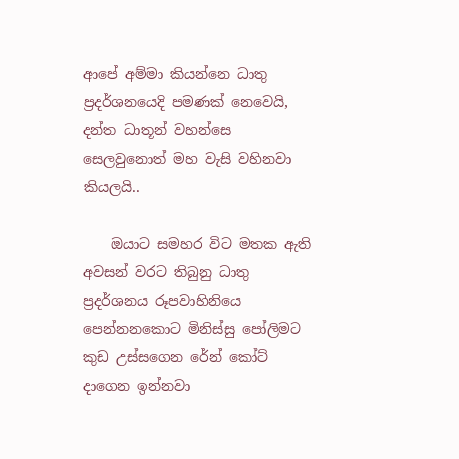ආපේ අම්මා කියන්නෙ ධාතු ප්‍රදර්ශනයෙදි පමණක් නෙවෙයි, දන්ත ධාතූන් වහන්සෙ සෙලවුනොත් මහ වැසි වහිනවා කියලයි..

    ඔයාට සමහර විට මතක ඇති අවසන් වරට තිබුනු ධාතු ප්‍රදර්ශනය රූපවාහිනියෙ පෙන්නනකොට මිනිස්සු පෝලිමට කුඩ උස්සගෙන රේන් කෝට් දාගෙන ඉන්නවා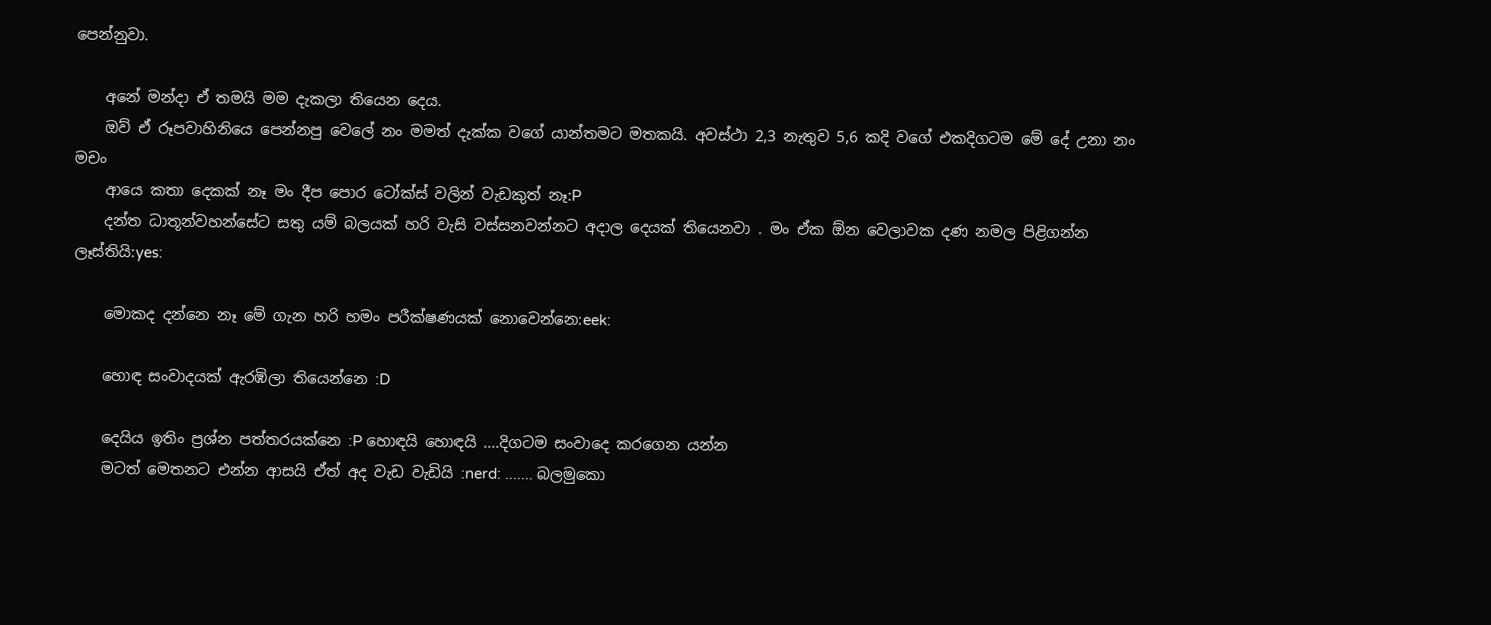පෙන්නුවා.

    අනේ මන්දා ඒ තමයි මම දැකලා තියෙන දෙය.
    ඔව් ඒ රූපවාහිනියෙ පෙන්නපු වෙලේ නං මමත් දැක්ක වගේ යාන්තමට මතකයි. අවස්ථා 2,3 නැතුව 5,6 කදි වගේ එකදිගටම මේ දේ උනා නං මචං
    ආයෙ කතා දෙකක් නෑ මං දීප පොර ටෝක්ස් වලින් වැඩකුත් නෑ:P
    දන්ත ධාතූන්වහන්සේට සතු යම් බලයක් හරි වැසි වස්සනවන්නට අදාල දෙයක් තියෙනවා . මං ඒක ඕන වෙලාවක දණ නමල පිළිගන්න ලෑස්තියි:yes:

    මොකද දන්නෙ නෑ මේ ගැන හරි හමං පරීක්ෂණයක් නොවෙන්නෙ:eek:

    හොඳ සංවාදයක් ඇරඹිලා තියෙන්නෙ :D

    දෙයිය ඉතිං ප්‍රශ්න පත්තරයක්නෙ :P හොඳයි හොඳයි ....දිගටම සංවාදෙ කරගෙන යන්න
    මටත් මෙතනට එන්න ආසයි ඒත් අද වැඩ වැඩියි :nerd: ....... බලමුකො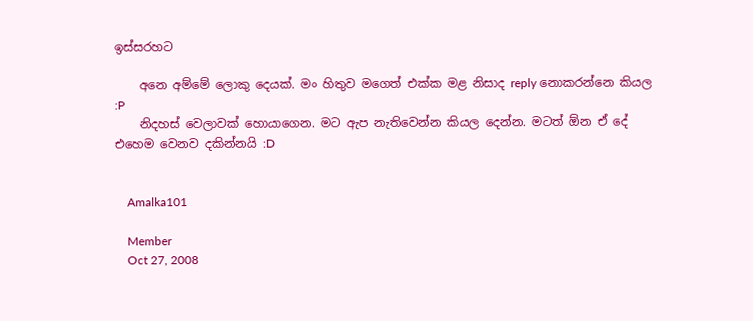ඉස්සරහට

    අනෙ අම්මේ ලොකු දෙයක්. මං හිතුව මගෙත් එක්ක මළ නිසාද reply නොකරන්නෙ කියල :P
    නිදහස් වෙලාවක් හොයාගෙන. මට ඇප නැතිවෙන්න කියල දෙන්න. මටත් ඕන ඒ දේ එහෙම වෙනව දකින්නයි :D


    Amalka101

    Member
    Oct 27, 2008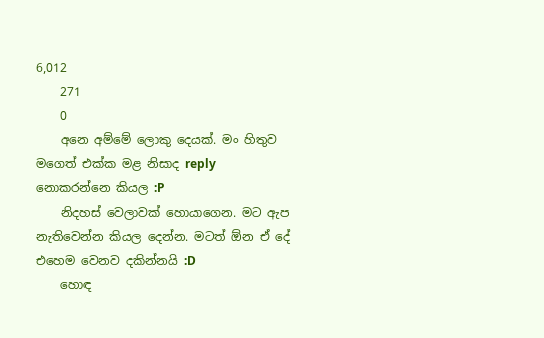6,012
    271
    0
    අනෙ අම්මේ ලොකු දෙයක්. මං හිතුව මගෙත් එක්ක මළ නිසාද reply නොකරන්නෙ කියල :P
    නිදහස් වෙලාවක් හොයාගෙන. මට ඇප නැතිවෙන්න කියල දෙන්න. මටත් ඕන ඒ දේ එහෙම වෙනව දකින්නයි :D
    හොඳ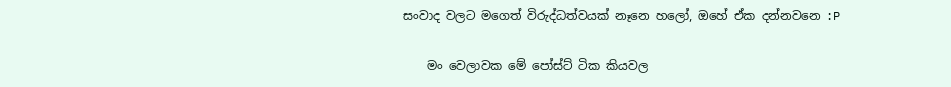සංවාද වලට මගෙත් විරුද්ධත්වයක් නෑනෙ හලෝ, ඔහේ ඒක දන්නවනෙ :P

    මං වෙලාවක මේ පෝස්ට් ටික කියවල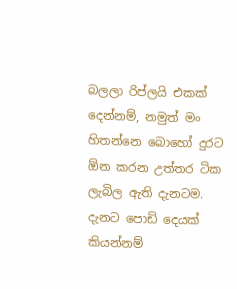බලලා රිප්ලයි එකක් දෙන්නම්, නමුත් මං හිතන්නෙ බොහෝ දුරට ඕන කරන උත්තර ටික ලැබිල ඇති දැනටම. දැනට පොඩි දෙයක් කියන්නම්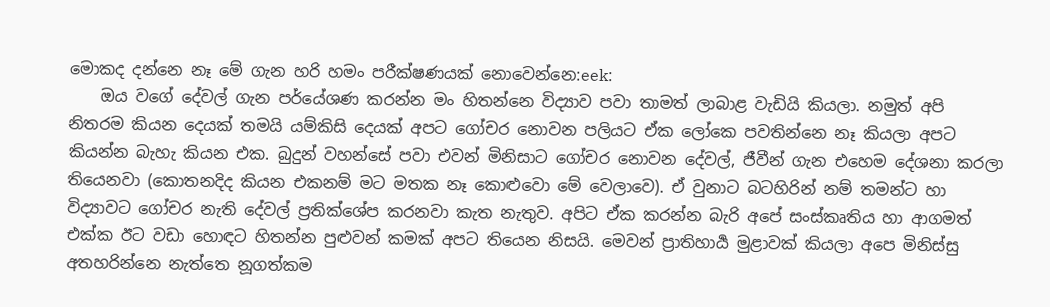මොකද දන්නෙ නෑ මේ ගැන හරි හමං පරීක්ෂණයක් නොවෙන්නෙ:eek:
    ඔය වගේ දේවල් ගැන පර්යේශණ කරන්න මං හිතන්නෙ විද්‍යාව පවා තාමත් ලාබාළ වැඩියි කියලා. නමුත් අපි නිතරම කියන දෙයක් තමයි යම්කිසි දෙයක් අපට ගෝචර නොවන පලියට ඒක ලෝකෙ පවතින්නෙ නෑ කියලා අපට කියන්න බැහැ කියන එක. බුදුන් වහන්සේ පවා එවන් මිනිසාට ගෝචර නොවන දේවල්, ජීවීන් ගැන එහෙම දේශනා කරලා තියෙනවා (කොතනදිද කියන එකනම් මට මතක නෑ කොළුවො මේ වෙලාවෙ). ඒ වුනාට බටහිරින් නම් තමන්ට හා විද්‍යාවට ගෝචර නැති දේවල් ප්‍රතික්ශේප කරනවා කැත නැතුව. අපිට ඒක කරන්න බැරි අපේ සංස්කෘතිය හා ආගමත් එක්ක ඊට වඩා හොඳට හිතන්න පුළුවන් කමක් අපට තියෙන නිසයි. මෙවන් ප්‍රාතිහාර්‍ය මුළාවක් කියලා අපෙ මිනිස්සු අතහරින්නෙ නැත්තෙ නූගත්කම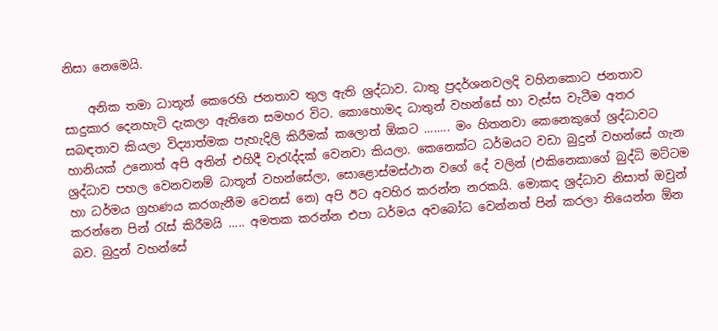නිසා නෙමෙයි.

    අනික තමා ධාතූන් කෙරෙහි ජනතාව තුල ඇති ශ්‍රද්ධාව. ධාතු ප්‍රදර්ශනවලදි වහිනකොට ජනතාව සාදුකාර දෙනහැටි දැකලා ඇතිනෙ සමහර විට. කොහොමද ධාතුන් වහන්සේ හා වැස්ස වැටීම අතර සබඳතාව කියලා විද්‍යාත්මක පැහැදිලි කිරීමක් කලොත් ඕකට ........ මං හිතනවා කෙනෙකුගේ ශ්‍රද්ධාවට හානියක් උනොත් අපි අතින් එහිදී වැරැද්දක් වෙනවා කියලා. කෙනෙක්ට ධර්මයට වඩා බුදුන් වහන්සේ ගැන ශ්‍රද්ධාව පහල වෙනවනම් ධාතූන් වහන්සේලා, සොළොස්මස්ථාන වගේ දේ වලින් (එකිනෙකාගේ බුද්ධි මට්ටම හා ධර්මය ග්‍රහණය කරගැනීම වෙනස් නෙ) අපි ඊට අවහිර කරන්න නරකයි. මොකද ශ්‍රද්ධාව නිසාත් ඔවුන් කරන්නෙ පින් රැස් කිරීමයි ..... අමතක කරන්න එපා ධර්මය අවබෝධ වෙන්නත් පින් කරලා තියෙන්න ඕන බව. බුදුන් වහන්සේ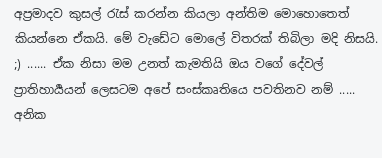අප්‍රමාදව කුසල් රැස් කරන්න කියලා අන්තිම මොහොතෙත් කියන්නෙ ඒකයි. මේ වැඩේට මොලේ විතරක් තිබිලා මදි නිසයි. ;) ...... ඒක නිසා මම උනත් කැමතියි ඔය වගේ දේවල් ප්‍රාතිහාර්‍යයන් ලෙසටම අපේ සංස්කෘතියෙ පවතිනව නම් ..... අනික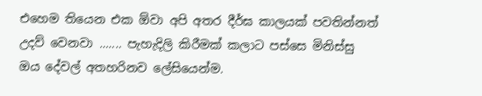එහෙම තියෙන එක ඕවා අපි අතර දීර්ඝ කාලයක් පවතින්නත් උදව් වෙනවා ....... පැහැදිලි කිරීමක් කලාට පස්සෙ මිනිස්සු ඔය දේවල් අතහරිනව ලේසියෙන්ම.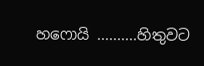හෆොයි ..........හිතුවට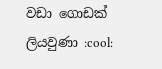වඩා ගොඩක් ලියවුණා :cool: